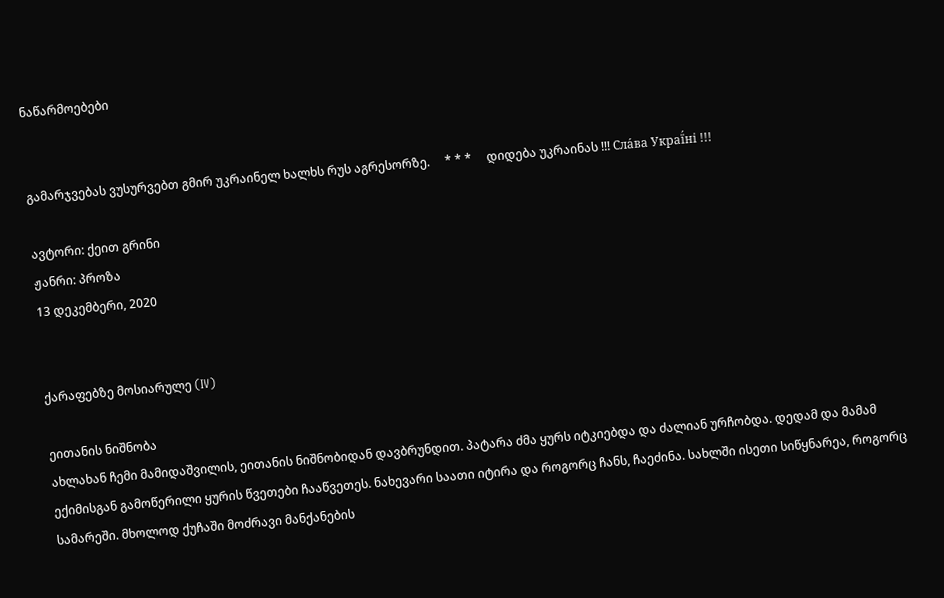ნაწარმოებები


გამარჯვებას ვუსურვებთ გმირ უკრაინელ ხალხს რუს აგრესორზე.     * * *     დიდება უკრაინას !!! Сла́ва Украї́ні !!!

ავტორი: ქეით გრინი
ჟანრი: პროზა
13 დეკემბერი, 2020


ქარაფებზე მოსიარულე (IV)

ეითანის ნიშნობა
ახლახან ჩემი მამიდაშვილის, ეითანის ნიშნობიდან დავბრუნდით. პატარა ძმა ყურს იტკიებდა და ძალიან ურჩობდა. დედამ და მამამ ექიმისგან გამოწერილი ყურის წვეთები ჩააწვეთეს. ნახევარი საათი იტირა და როგორც ჩანს, ჩაეძინა. სახლში ისეთი სიწყნარეა, როგორც სამარეში. მხოლოდ ქუჩაში მოძრავი მანქანების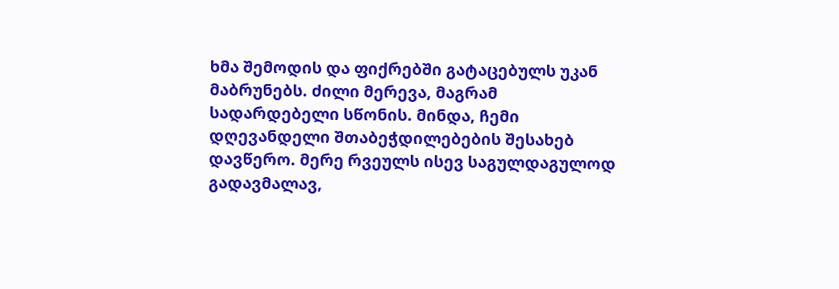ხმა შემოდის და ფიქრებში გატაცებულს უკან მაბრუნებს. ძილი მერევა, მაგრამ სადარდებელი სწონის. მინდა, ჩემი დღევანდელი შთაბეჭდილებების შესახებ დავწერო. მერე რვეულს ისევ საგულდაგულოდ გადავმალავ,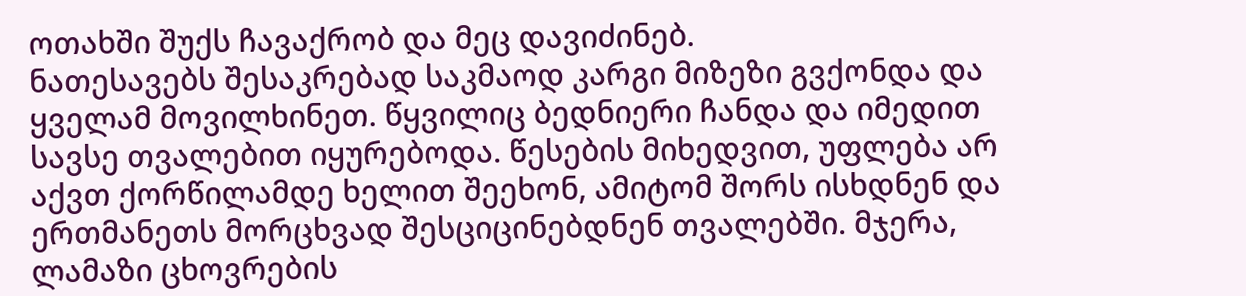ოთახში შუქს ჩავაქრობ და მეც დავიძინებ.
ნათესავებს შესაკრებად საკმაოდ კარგი მიზეზი გვქონდა და ყველამ მოვილხინეთ. წყვილიც ბედნიერი ჩანდა და იმედით სავსე თვალებით იყურებოდა. წესების მიხედვით, უფლება არ აქვთ ქორწილამდე ხელით შეეხონ, ამიტომ შორს ისხდნენ და ერთმანეთს მორცხვად შესციცინებდნენ თვალებში. მჯერა, ლამაზი ცხოვრების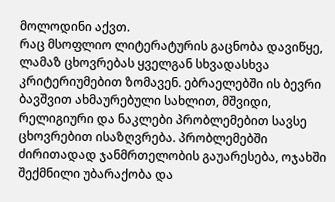მოლოდინი აქვთ.
რაც მსოფლიო ლიტერატურის გაცნობა დავიწყე, ლამაზ ცხოვრებას ყველგან სხვადასხვა კრიტერიუმებით ზომავენ. ებრაელებში ის ბევრი ბავშვით ახმაურებული სახლით, მშვიდი, რელიგიური და ნაკლები პრობლემებით სავსე ცხოვრებით ისაზღვრება. პრობლემებში ძირითადად ჯანმრთელობის გაუარესება, ოჯახში შექმნილი უბარაქობა და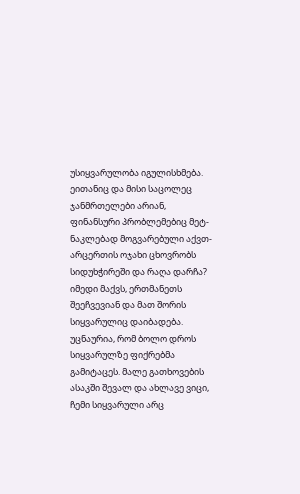უსიყვარულობა იგულისხმება. ეითანიც და მისი საცოლეც ჯანმრთელები არიან, ფინანსური პრობლემებიც მეტ-ნაკლებად მოგვარებული აქვთ- არცერთის ოჯახი ცხოვრობს სიდუხჭირეში და რაღა დარჩა? იმედი მაქვს, ერთმანეთს შეეჩვევიან და მათ შორის სიყვარულიც დაიბადება.
უცნაურია, რომ ბოლო დროს სიყვარულზე ფიქრებმა გამიტაცეს. მალე გათხოვების ასაკში შევალ და ახლავე ვიცი, ჩემი სიყვარული არც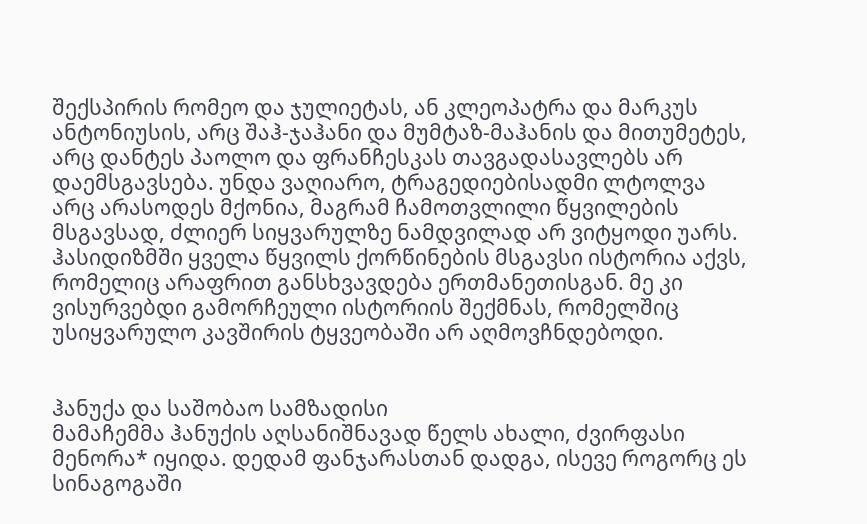შექსპირის რომეო და ჯულიეტას, ან კლეოპატრა და მარკუს ანტონიუსის, არც შაჰ-ჯაჰანი და მუმტაზ-მაჰანის და მითუმეტეს, არც დანტეს პაოლო და ფრანჩესკას თავგადასავლებს არ დაემსგავსება. უნდა ვაღიარო, ტრაგედიებისადმი ლტოლვა არც არასოდეს მქონია, მაგრამ ჩამოთვლილი წყვილების მსგავსად, ძლიერ სიყვარულზე ნამდვილად არ ვიტყოდი უარს.
ჰასიდიზმში ყველა წყვილს ქორწინების მსგავსი ისტორია აქვს, რომელიც არაფრით განსხვავდება ერთმანეთისგან. მე კი ვისურვებდი გამორჩეული ისტორიის შექმნას, რომელშიც უსიყვარულო კავშირის ტყვეობაში არ აღმოვჩნდებოდი.


ჰანუქა და საშობაო სამზადისი
მამაჩემმა ჰანუქის აღსანიშნავად წელს ახალი, ძვირფასი მენორა* იყიდა. დედამ ფანჯარასთან დადგა, ისევე როგორც ეს სინაგოგაში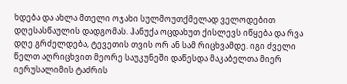ხდება და ახლა მთელი ოჯახი სულმოუთქმელად ველოდებით დღესასწაულის დადგომას. ჰანუქა ოცდახუთ ქისლევს იწყება და რვა დღე გრძელდება, ტევეთის თვის ორ ან სამ რიცხვამდე. იგი ძველი წელთ აღრიცხვით მეორე საუკუნეში დაწესდა მაკაბელთა მიერ იერუსალიმის ტაძრის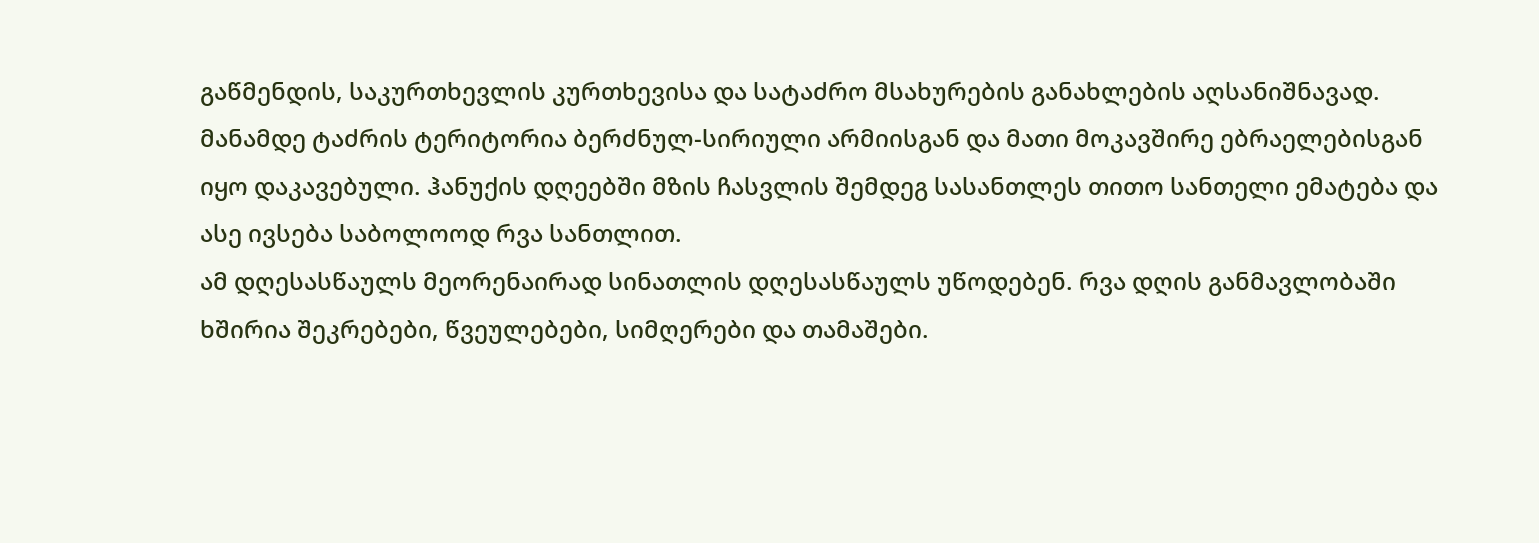გაწმენდის, საკურთხევლის კურთხევისა და სატაძრო მსახურების განახლების აღსანიშნავად. მანამდე ტაძრის ტერიტორია ბერძნულ-სირიული არმიისგან და მათი მოკავშირე ებრაელებისგან იყო დაკავებული. ჰანუქის დღეებში მზის ჩასვლის შემდეგ სასანთლეს თითო სანთელი ემატება და ასე ივსება საბოლოოდ რვა სანთლით.
ამ დღესასწაულს მეორენაირად სინათლის დღესასწაულს უწოდებენ. რვა დღის განმავლობაში ხშირია შეკრებები, წვეულებები, სიმღერები და თამაშები.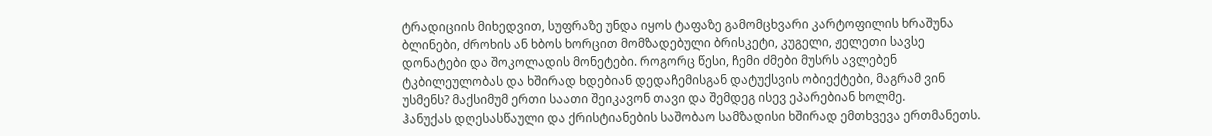ტრადიციის მიხედვით, სუფრაზე უნდა იყოს ტაფაზე გამომცხვარი კარტოფილის ხრაშუნა ბლინები, ძროხის ან ხბოს ხორცით მომზადებული ბრისკეტი, კუგელი, ჟელეთი სავსე დონატები და შოკოლადის მონეტები. როგორც წესი, ჩემი ძმები მუსრს ავლებენ ტკბილეულობას და ხშირად ხდებიან დედაჩემისგან დატუქსვის ობიექტები, მაგრამ ვინ უსმენს? მაქსიმუმ ერთი საათი შეიკავონ თავი და შემდეგ ისევ ეპარებიან ხოლმე.
ჰანუქას დღესასწაული და ქრისტიანების საშობაო სამზადისი ხშირად ემთხვევა ერთმანეთს.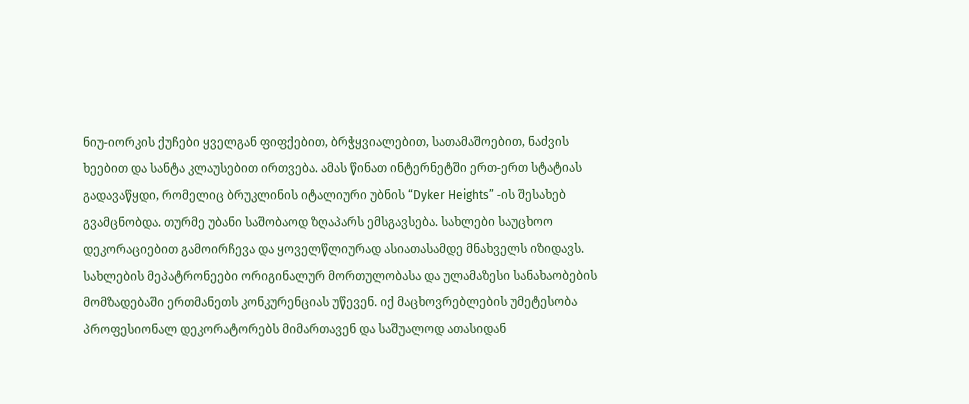ნიუ-იორკის ქუჩები ყველგან ფიფქებით, ბრჭყვიალებით, სათამაშოებით, ნაძვის ხეებით და სანტა კლაუსებით ირთვება. ამას წინათ ინტერნეტში ერთ-ერთ სტატიას გადავაწყდი, რომელიც ბრუკლინის იტალიური უბნის “Dyker Heights” -ის შესახებ გვამცნობდა. თურმე უბანი საშობაოდ ზღაპარს ემსგავსება. სახლები საუცხოო დეკორაციებით გამოირჩევა და ყოველწლიურად ასიათასამდე მნახველს იზიდავს.  სახლების მეპატრონეები ორიგინალურ მორთულობასა და ულამაზესი სანახაობების მომზადებაში ერთმანეთს კონკურენციას უწევენ. იქ მაცხოვრებლების უმეტესობა პროფესიონალ დეკორატორებს მიმართავენ და საშუალოდ ათასიდან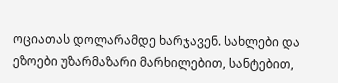ოციათას დოლარამდე ხარჯავენ. სახლები და ეზოები უზარმაზარი მარხილებით, სანტებით,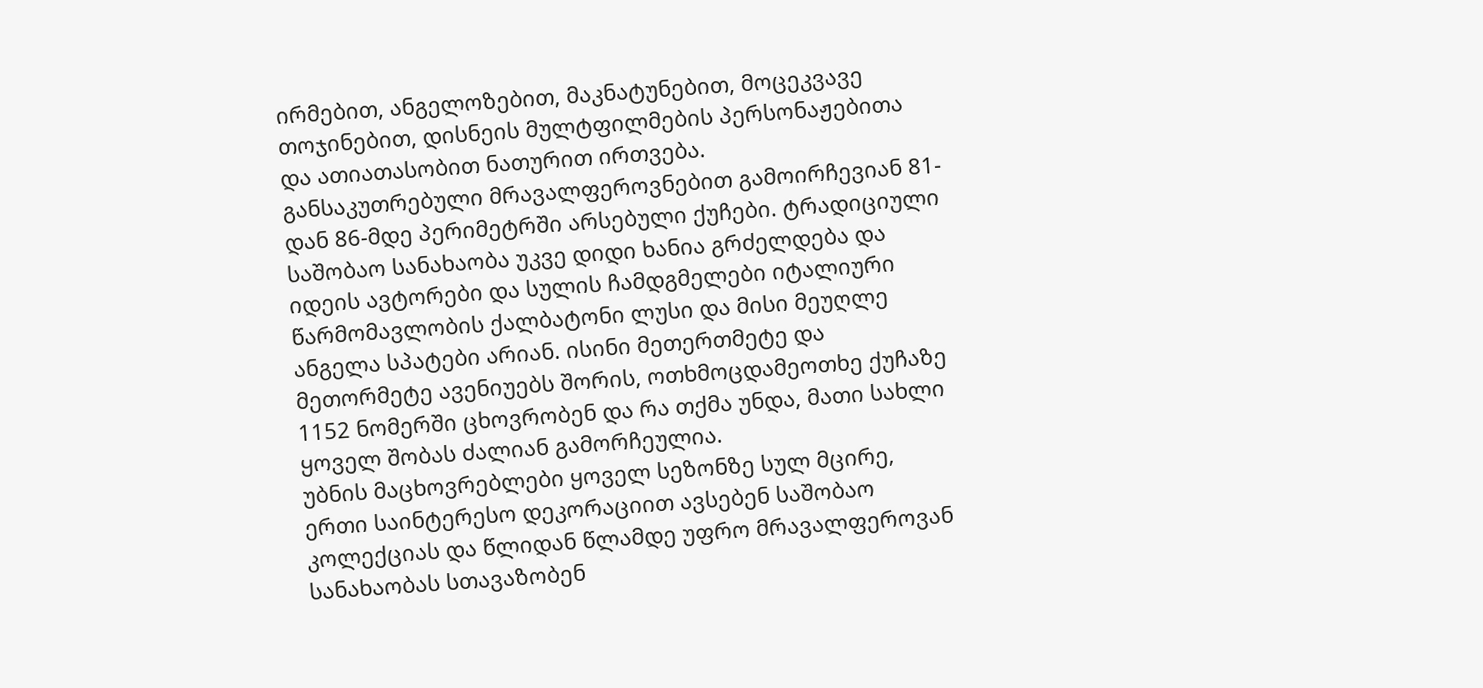ირმებით, ანგელოზებით, მაკნატუნებით, მოცეკვავე თოჯინებით, დისნეის მულტფილმების პერსონაჟებითა და ათიათასობით ნათურით ირთვება.
განსაკუთრებული მრავალფეროვნებით გამოირჩევიან 81-დან 86-მდე პერიმეტრში არსებული ქუჩები. ტრადიციული საშობაო სანახაობა უკვე დიდი ხანია გრძელდება და იდეის ავტორები და სულის ჩამდგმელები იტალიური წარმომავლობის ქალბატონი ლუსი და მისი მეუღლე ანგელა სპატები არიან. ისინი მეთერთმეტე და მეთორმეტე ავენიუებს შორის, ოთხმოცდამეოთხე ქუჩაზე 1152 ნომერში ცხოვრობენ და რა თქმა უნდა, მათი სახლი ყოველ შობას ძალიან გამორჩეულია.
უბნის მაცხოვრებლები ყოველ სეზონზე სულ მცირე, ერთი საინტერესო დეკორაციით ავსებენ საშობაო კოლექციას და წლიდან წლამდე უფრო მრავალფეროვან სანახაობას სთავაზობენ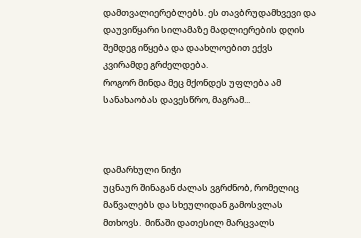დამთვალიერებლებს. ეს თავბრუდამხვევი და დაუვიწყარი სილამაზე მადლიერების დღის შემდეგ იწყება და დაახლოებით ექვს კვირამდე გრძელდება.
როგორ მინდა მეც მქონდეს უფლება ამ სანახაობას დავესწრო, მაგრამ...



დამარხული ნიჭი
უცნაურ შინაგან ძალას ვგრძნობ, რომელიც მაწვალებს და სხეულიდან გამოსვლას მთხოვს.  მიწაში დათესილ მარცვალს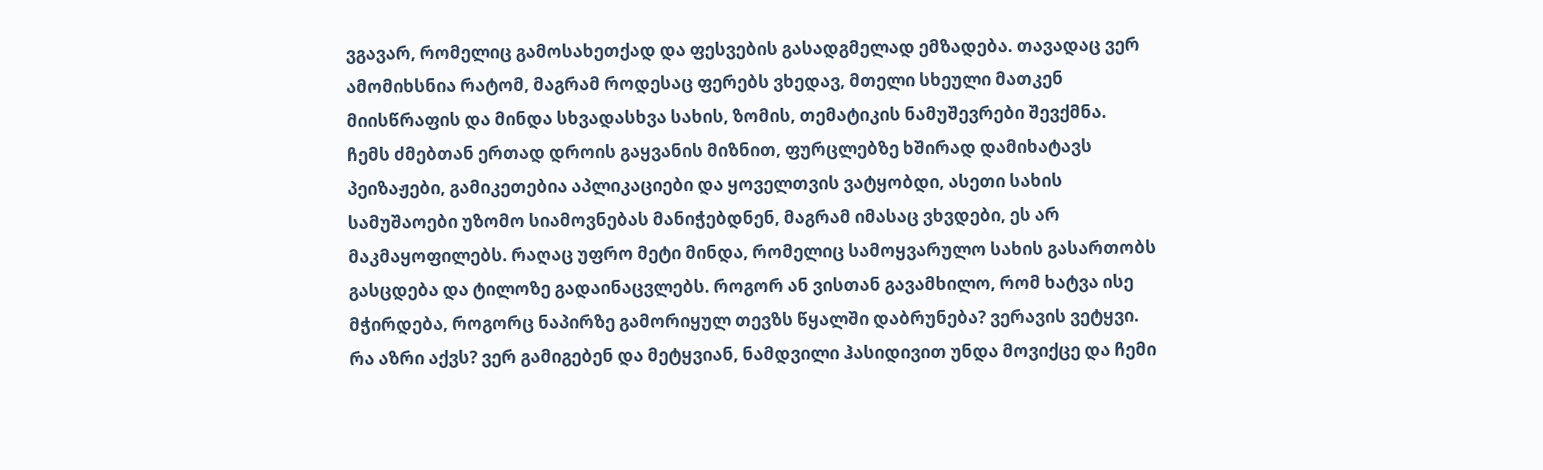ვგავარ, რომელიც გამოსახეთქად და ფესვების გასადგმელად ემზადება. თავადაც ვერ ამომიხსნია რატომ, მაგრამ როდესაც ფერებს ვხედავ, მთელი სხეული მათკენ მიისწრაფის და მინდა სხვადასხვა სახის, ზომის, თემატიკის ნამუშევრები შევქმნა.
ჩემს ძმებთან ერთად დროის გაყვანის მიზნით, ფურცლებზე ხშირად დამიხატავს პეიზაჟები, გამიკეთებია აპლიკაციები და ყოველთვის ვატყობდი, ასეთი სახის სამუშაოები უზომო სიამოვნებას მანიჭებდნენ, მაგრამ იმასაც ვხვდები, ეს არ მაკმაყოფილებს. რაღაც უფრო მეტი მინდა, რომელიც სამოყვარულო სახის გასართობს გასცდება და ტილოზე გადაინაცვლებს. როგორ ან ვისთან გავამხილო, რომ ხატვა ისე მჭირდება, როგორც ნაპირზე გამორიყულ თევზს წყალში დაბრუნება? ვერავის ვეტყვი. რა აზრი აქვს? ვერ გამიგებენ და მეტყვიან, ნამდვილი ჰასიდივით უნდა მოვიქცე და ჩემი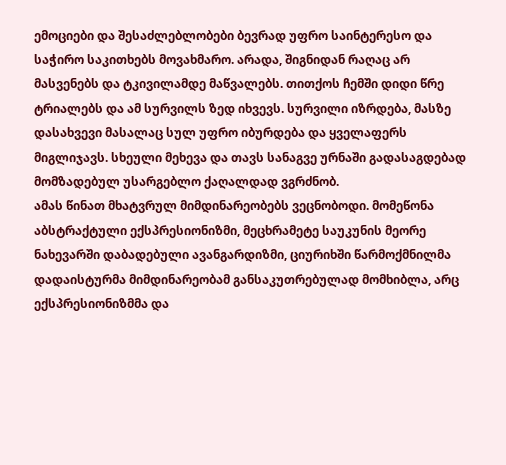ემოციები და შესაძლებლობები ბევრად უფრო საინტერესო და საჭირო საკითხებს მოვახმარო. არადა, შიგნიდან რაღაც არ მასვენებს და ტკივილამდე მაწვალებს. თითქოს ჩემში დიდი წრე ტრიალებს და ამ სურვილს ზედ იხვევს. სურვილი იზრდება, მასზე დასახვევი მასალაც სულ უფრო იბურდება და ყველაფერს მიგლიჯავს. სხეული მეხევა და თავს სანაგვე ურნაში გადასაგდებად მომზადებულ უსარგებლო ქაღალდად ვგრძნობ.
ამას წინათ მხატვრულ მიმდინარეობებს ვეცნობოდი. მომეწონა აბსტრაქტული ექსპრესიონიზმი, მეცხრამეტე საუკუნის მეორე ნახევარში დაბადებული ავანგარდიზმი, ციურიხში წარმოქმნილმა დადაისტურმა მიმდინარეობამ განსაკუთრებულად მომხიბლა, არც ექსპრესიონიზმმა და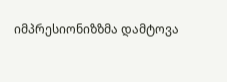იმპრესიონიზზმა დამტოვა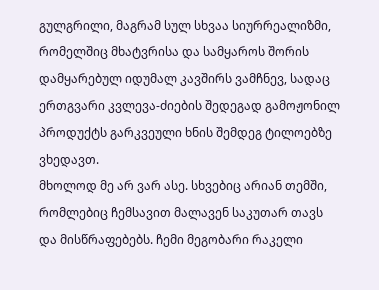გულგრილი, მაგრამ სულ სხვაა სიურრეალიზმი, რომელშიც მხატვრისა და სამყაროს შორის დამყარებულ იდუმალ კავშირს ვამჩნევ, სადაც ერთგვარი კვლევა-ძიების შედეგად გამოჟონილ პროდუქტს გარკვეული ხნის შემდეგ ტილოებზე ვხედავთ.
მხოლოდ მე არ ვარ ასე. სხვებიც არიან თემში, რომლებიც ჩემსავით მალავენ საკუთარ თავს და მისწრაფებებს. ჩემი მეგობარი რაკელი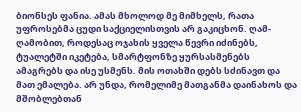ბიონსეს ფანია. ამას მხოლოდ მე მიმხელს, რათა უფროსებმა ცუდი საქციელისთვის არ გაკიცხონ. ღამ-ღამობით, როდესაც ოჯახის ყველა წევრი იძინებს, ტუალეტში იკეტება, სმარტფონზე ყურსასმენებს ამაგრებს და ისე უსმენს. მის ოთახში დებს სძინავთ და მათ ემალება. არ უნდა, რომელიმე მათგანმა დაინახოს და მშობლებთან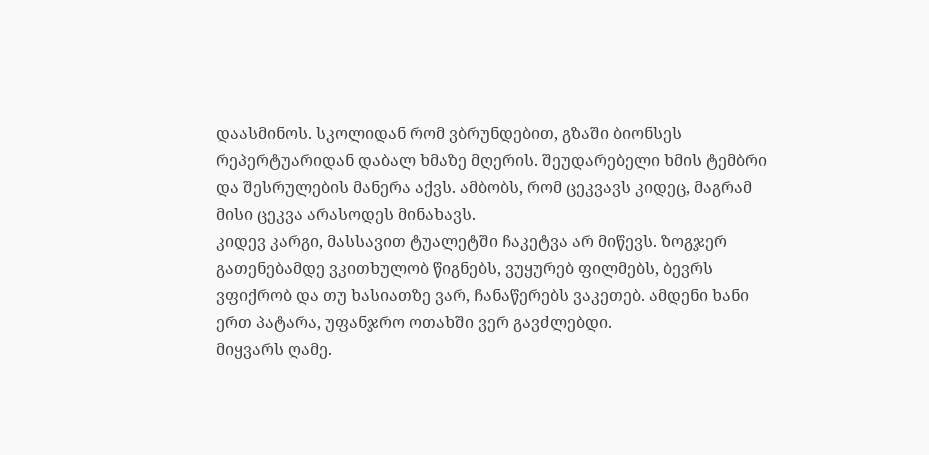დაასმინოს. სკოლიდან რომ ვბრუნდებით, გზაში ბიონსეს რეპერტუარიდან დაბალ ხმაზე მღერის. შეუდარებელი ხმის ტემბრი და შესრულების მანერა აქვს. ამბობს, რომ ცეკვავს კიდეც, მაგრამ მისი ცეკვა არასოდეს მინახავს.
კიდევ კარგი, მასსავით ტუალეტში ჩაკეტვა არ მიწევს. ზოგჯერ გათენებამდე ვკითხულობ წიგნებს, ვუყურებ ფილმებს, ბევრს ვფიქრობ და თუ ხასიათზე ვარ, ჩანაწერებს ვაკეთებ. ამდენი ხანი ერთ პატარა, უფანჯრო ოთახში ვერ გავძლებდი.
მიყვარს ღამე.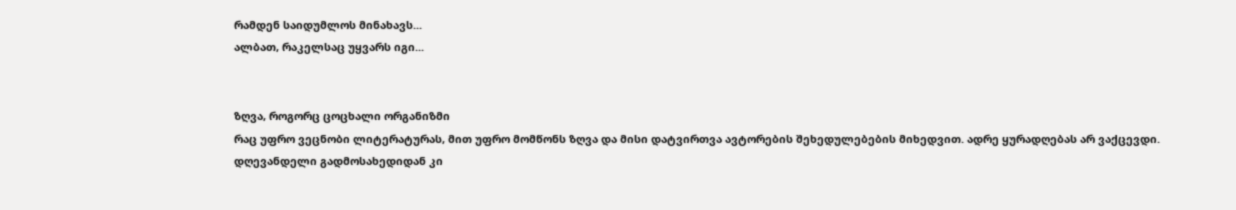რამდენ საიდუმლოს მინახავს...
ალბათ, რაკელსაც უყვარს იგი...


ზღვა, როგორც ცოცხალი ორგანიზმი
რაც უფრო ვეცნობი ლიტერატურას, მით უფრო მომწონს ზღვა და მისი დატვირთვა ავტორების შეხედულებების მიხედვით. ადრე ყურადღებას არ ვაქცევდი. დღევანდელი გადმოსახედიდან კი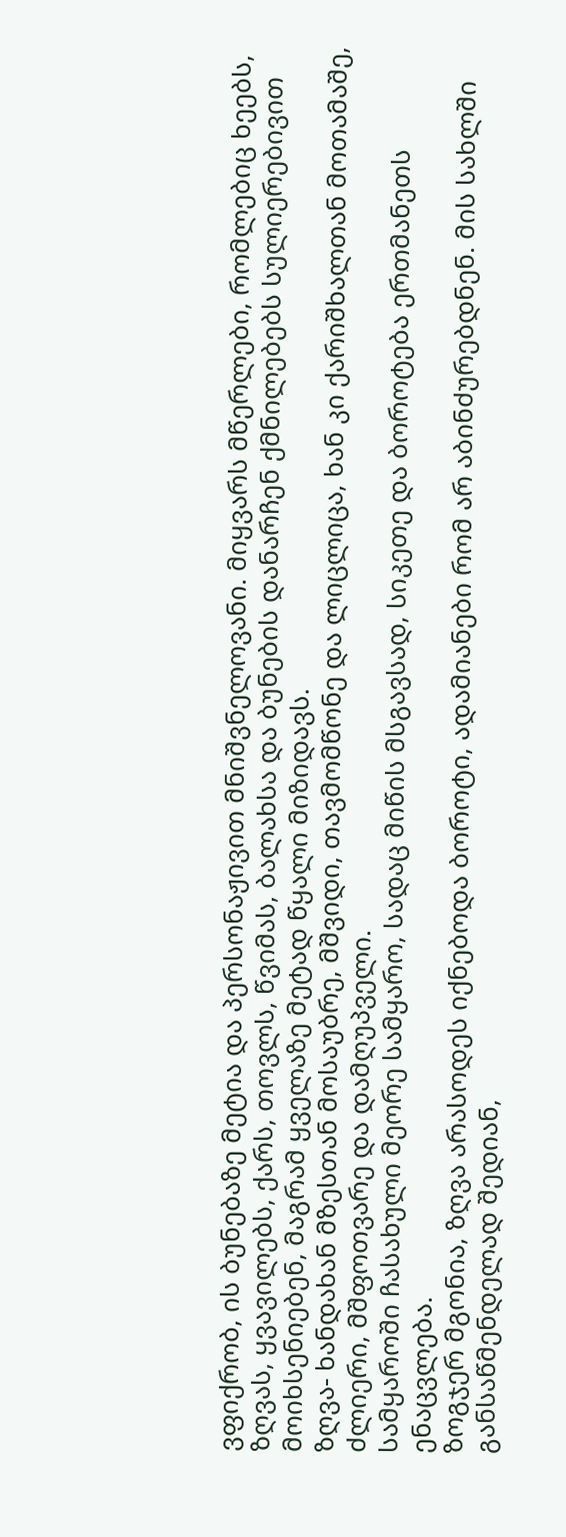ვფიქრობ, ის ბუნებაზე მეტია და პერსონაჟივით მნიშვნელოვანი. მიყვარს მწერლები, რომლებიც ხეებს, ზღვას, ყვავილებს, ქარს, თოვლს, წვიმას, ბალახსა და ბუნების დანარჩენ ქმნილებებს სულიერებივით მოიხსენიებენ, მაგრამ ყველაზე მეტად წყალი მიზიდავს.
ზღვა- ხანდახან მზესთან მოსაუბრე, მშვიდი, თავმომწონე და ლიცლიცა, ხან კი ქარიშხალთან მოთამაშე, ძლიერი, მშფოთვარე და დამღუპველი.
სამყაროში ჩასახული მეორე სამყარო, სადაც მიწის მსგავსად, სიკეთე და ბოროტება ერთმანეთს ენაცვლება.
ზოგჯერ მგონია, ზღვა არასოდეს იქნებოდა ბოროტი, ადამიანები რომ არ აბინძურებდნენ. მის სახლში განსაწმენდელად შედიან,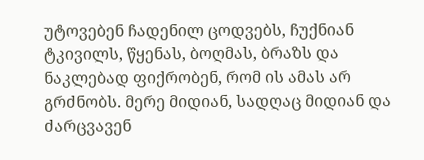უტოვებენ ჩადენილ ცოდვებს, ჩუქნიან ტკივილს, წყენას, ბოღმას, ბრაზს და ნაკლებად ფიქრობენ, რომ ის ამას არ გრძნობს. მერე მიდიან, სადღაც მიდიან და ძარცვავენ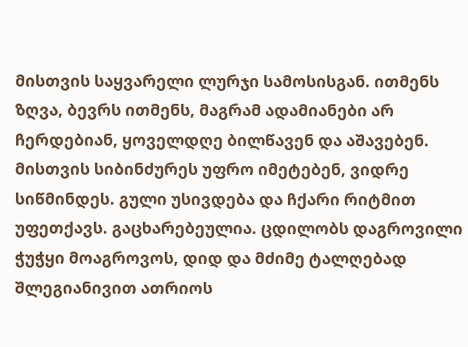მისთვის საყვარელი ლურჯი სამოსისგან. ითმენს ზღვა, ბევრს ითმენს, მაგრამ ადამიანები არ ჩერდებიან, ყოველდღე ბილწავენ და აშავებენ. მისთვის სიბინძურეს უფრო იმეტებენ, ვიდრე სიწმინდეს. გული უსივდება და ჩქარი რიტმით უფეთქავს. გაცხარებეულია. ცდილობს დაგროვილი ჭუჭყი მოაგროვოს, დიდ და მძიმე ტალღებად შლეგიანივით ათრიოს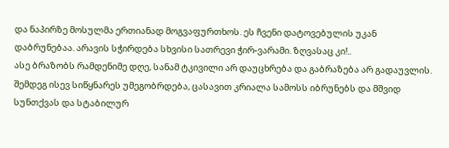და ნაპირზე მოსულმა ერთიანად მოგვაფურთხოს. ეს ჩვენი დატოვებულის უკან დაბრუნებაა. არავის სჭირდება სხვისი სათრევი ჭირ-ვარამი. ზღვასაც კი!..
ასე ბრაზობს რამდენიმე დღე, სანამ ტკივილი არ დაუცხრება და გაბრაზება არ გადაუვლის. შემდეგ ისევ სიწყნარეს უმეგობრდება, ცასავით კრიალა სამოსს იბრუნებს და მშვიდ სუნთქვას და სტაბილურ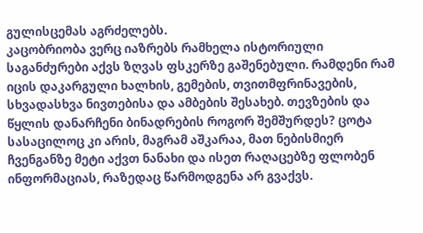გულისცემას აგრძელებს.
კაცობრიობა ვერც იაზრებს რამხელა ისტორიული საგანძურები აქვს ზღვას ფსკერზე გაშენებული. რამდენი რამ იცის დაკარგული ხალხის, გემების, თვითმფრინავების, სხვადასხვა ნივთებისა და ამბების შესახებ. თევზების და წყლის დანარჩენი ბინადრების როგორ შემშურდეს? ცოტა სასაცილოც კი არის, მაგრამ აშკარაა, მათ ნებისმიერ ჩვენგანზე მეტი აქვთ ნანახი და ისეთ რაღაცებზე ფლობენ ინფორმაციას, რაზედაც წარმოდგენა არ გვაქვს.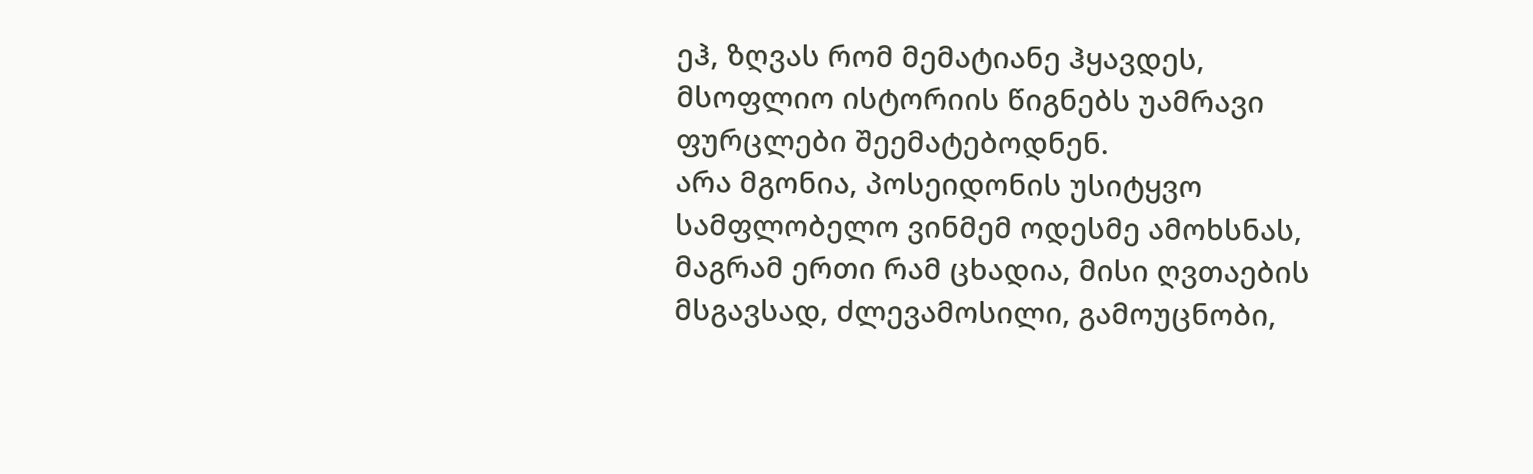ეჰ, ზღვას რომ მემატიანე ჰყავდეს, მსოფლიო ისტორიის წიგნებს უამრავი ფურცლები შეემატებოდნენ.
არა მგონია, პოსეიდონის უსიტყვო სამფლობელო ვინმემ ოდესმე ამოხსნას, მაგრამ ერთი რამ ცხადია, მისი ღვთაების მსგავსად, ძლევამოსილი, გამოუცნობი,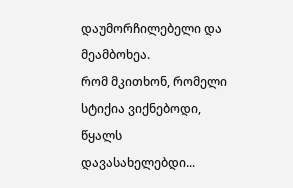დაუმორჩილებელი და მეამბოხეა.
რომ მკითხონ, რომელი სტიქია ვიქნებოდი, წყალს დავასახელებდი...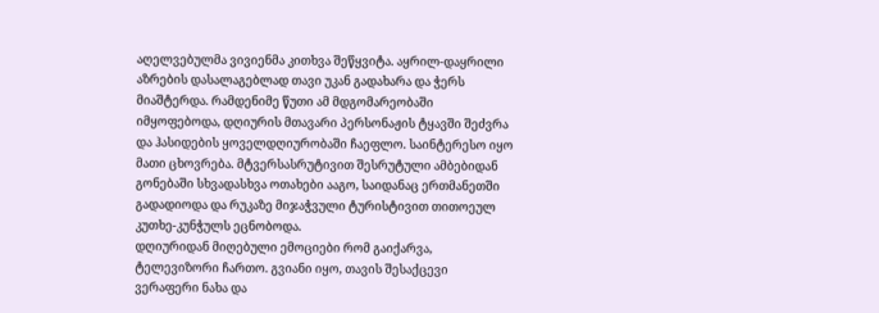აღელვებულმა ვივიენმა კითხვა შეწყვიტა. აყრილ-დაყრილი აზრების დასალაგებლად თავი უკან გადახარა და ჭერს მიაშტერდა. რამდენიმე წუთი ამ მდგომარეობაში იმყოფებოდა, დღიურის მთავარი პერსონაჟის ტყავში შეძვრა და ჰასიდების ყოველდღიურობაში ჩაეფლო. საინტერესო იყო მათი ცხოვრება. მტვერსასრუტივით შესრუტული ამბებიდან გონებაში სხვადასხვა ოთახები ააგო, საიდანაც ერთმანეთში გადადიოდა და რუკაზე მიჯაჭვული ტურისტივით თითოეულ კუთხე-კუნჭულს ეცნობოდა.
დღიურიდან მიღებული ემოციები რომ გაიქარვა, ტელევიზორი ჩართო. გვიანი იყო, თავის შესაქცევი ვერაფერი ნახა და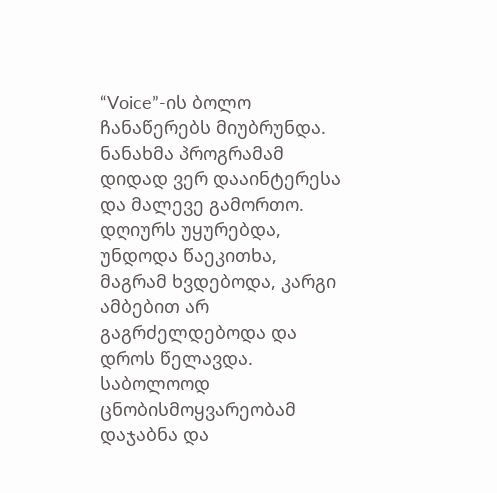“Voice”-ის ბოლო ჩანაწერებს მიუბრუნდა. ნანახმა პროგრამამ დიდად ვერ დააინტერესა და მალევე გამორთო. დღიურს უყურებდა, უნდოდა წაეკითხა, მაგრამ ხვდებოდა, კარგი ამბებით არ გაგრძელდებოდა და დროს წელავდა. საბოლოოდ ცნობისმოყვარეობამ დაჯაბნა და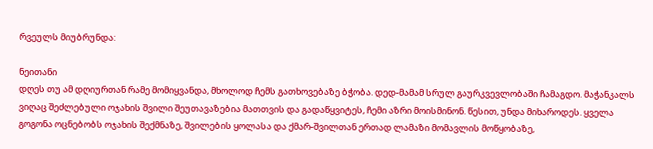რვეულს მიუბრუნდა:

ნეითანი
დღეს თუ ამ დღიურთან რამე მომიყვანდა, მხოლოდ ჩემს გათხოვებაზე ბჭობა. დედ-მამამ სრულ გაურკვევლობაში ჩამაგდო. მაჭანკალს ვიღაც შეძლებული ოჯახის შვილი შეუთავაზებია მათთვის და გადაწყვიტეს, ჩემი აზრი მოისმინონ. წესით, უნდა მიხაროდეს. ყველა გოგონა ოცნებობს ოჯახის შექმნაზე, შვილების ყოლასა და ქმარ-შვილთან ერთად ლამაზი მომავლის მოწყობაზე,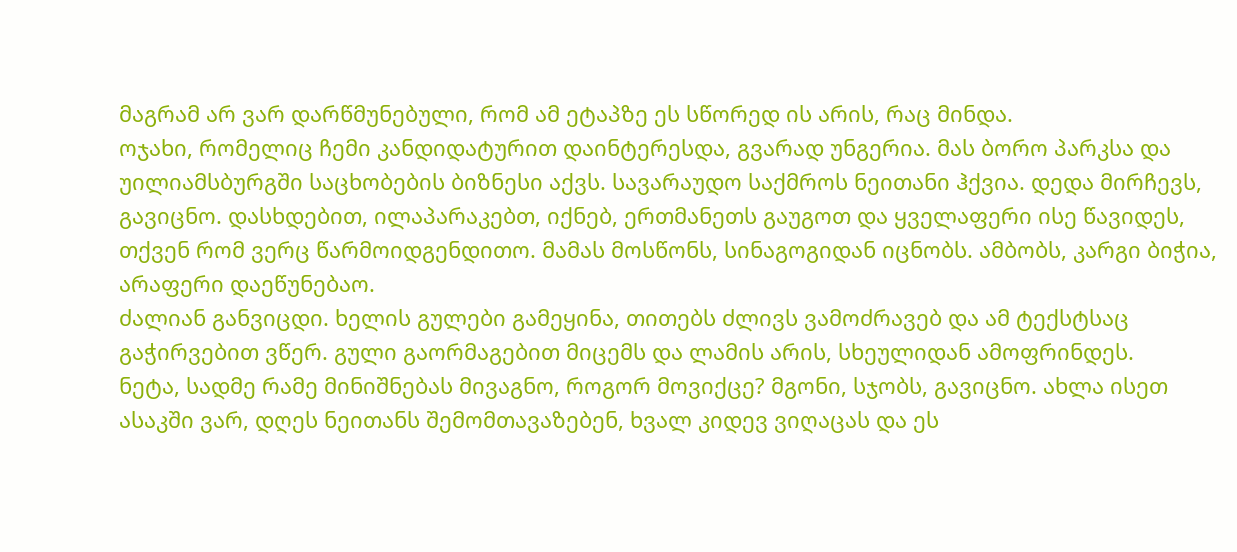მაგრამ არ ვარ დარწმუნებული, რომ ამ ეტაპზე ეს სწორედ ის არის, რაც მინდა.
ოჯახი, რომელიც ჩემი კანდიდატურით დაინტერესდა, გვარად უნგერია. მას ბორო პარკსა და უილიამსბურგში საცხობების ბიზნესი აქვს. სავარაუდო საქმროს ნეითანი ჰქვია. დედა მირჩევს, გავიცნო. დასხდებით, ილაპარაკებთ, იქნებ, ერთმანეთს გაუგოთ და ყველაფერი ისე წავიდეს, თქვენ რომ ვერც წარმოიდგენდითო. მამას მოსწონს, სინაგოგიდან იცნობს. ამბობს, კარგი ბიჭია, არაფერი დაეწუნებაო.
ძალიან განვიცდი. ხელის გულები გამეყინა, თითებს ძლივს ვამოძრავებ და ამ ტექსტსაც გაჭირვებით ვწერ. გული გაორმაგებით მიცემს და ლამის არის, სხეულიდან ამოფრინდეს.
ნეტა, სადმე რამე მინიშნებას მივაგნო, როგორ მოვიქცე? მგონი, სჯობს, გავიცნო. ახლა ისეთ ასაკში ვარ, დღეს ნეითანს შემომთავაზებენ, ხვალ კიდევ ვიღაცას და ეს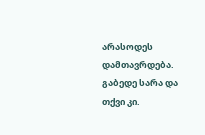არასოდეს დამთავრდება. გაბედე სარა და თქვი კი.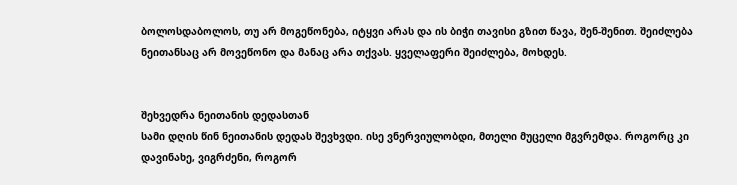ბოლოსდაბოლოს, თუ არ მოგეწონება, იტყვი არას და ის ბიჭი თავისი გზით წავა, შენ-შენით. შეიძლება ნეითანსაც არ მოვეწონო და მანაც არა თქვას. ყველაფერი შეიძლება, მოხდეს.


შეხვედრა ნეითანის დედასთან
სამი დღის წინ ნეითანის დედას შევხვდი. ისე ვნერვიულობდი, მთელი მუცელი მგვრემდა. როგორც კი დავინახე, ვიგრძენი, როგორ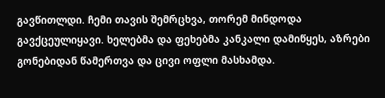გავწითლდი. ჩემი თავის შემრცხვა, თორემ მინდოდა გავქცეულიყავი. ხელებმა და ფეხებმა კანკალი დამიწყეს, აზრები გონებიდან წამერთვა და ცივი ოფლი მასხამდა.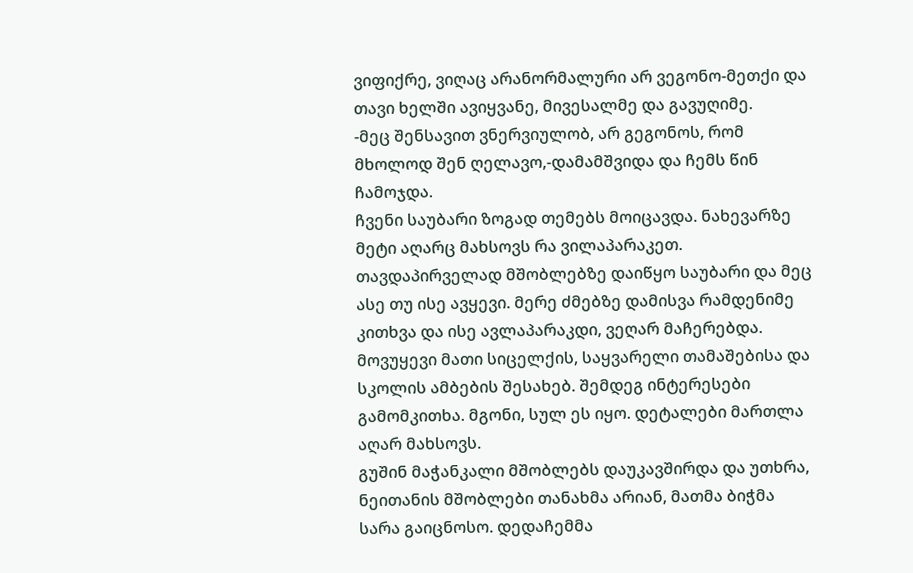ვიფიქრე, ვიღაც არანორმალური არ ვეგონო-მეთქი და თავი ხელში ავიყვანე, მივესალმე და გავუღიმე.
-მეც შენსავით ვნერვიულობ, არ გეგონოს, რომ მხოლოდ შენ ღელავო,-დამამშვიდა და ჩემს წინ ჩამოჯდა.
ჩვენი საუბარი ზოგად თემებს მოიცავდა. ნახევარზე მეტი აღარც მახსოვს რა ვილაპარაკეთ. თავდაპირველად მშობლებზე დაიწყო საუბარი და მეც ასე თუ ისე ავყევი. მერე ძმებზე დამისვა რამდენიმე კითხვა და ისე ავლაპარაკდი, ვეღარ მაჩერებდა. მოვუყევი მათი სიცელქის, საყვარელი თამაშებისა და სკოლის ამბების შესახებ. შემდეგ ინტერესები გამომკითხა. მგონი, სულ ეს იყო. დეტალები მართლა აღარ მახსოვს.
გუშინ მაჭანკალი მშობლებს დაუკავშირდა და უთხრა, ნეითანის მშობლები თანახმა არიან, მათმა ბიჭმა სარა გაიცნოსო. დედაჩემმა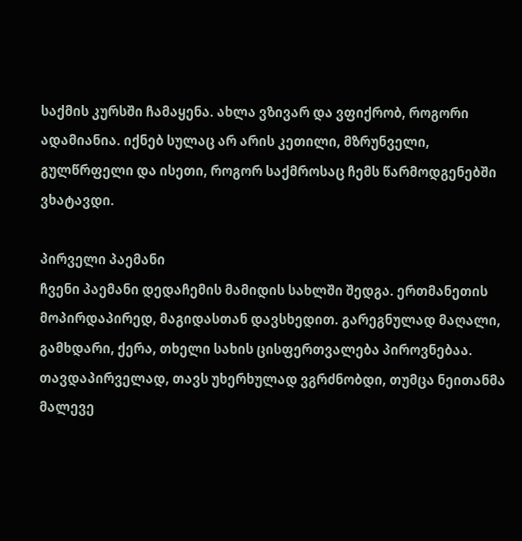საქმის კურსში ჩამაყენა. ახლა ვზივარ და ვფიქრობ, როგორი ადამიანია. იქნებ სულაც არ არის კეთილი, მზრუნველი, გულწრფელი და ისეთი, როგორ საქმროსაც ჩემს წარმოდგენებში ვხატავდი.

პირველი პაემანი
ჩვენი პაემანი დედაჩემის მამიდის სახლში შედგა. ერთმანეთის მოპირდაპირედ, მაგიდასთან დავსხედით. გარეგნულად მაღალი, გამხდარი, ქერა, თხელი სახის ცისფერთვალება პიროვნებაა. თავდაპირველად, თავს უხერხულად ვგრძნობდი, თუმცა ნეითანმა მალევე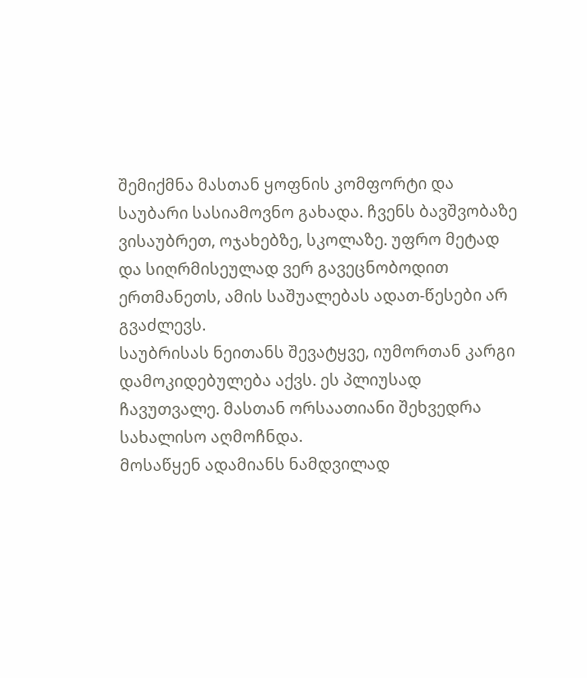შემიქმნა მასთან ყოფნის კომფორტი და საუბარი სასიამოვნო გახადა. ჩვენს ბავშვობაზე ვისაუბრეთ, ოჯახებზე, სკოლაზე. უფრო მეტად და სიღრმისეულად ვერ გავეცნობოდით ერთმანეთს, ამის საშუალებას ადათ-წესები არ გვაძლევს.
საუბრისას ნეითანს შევატყვე, იუმორთან კარგი დამოკიდებულება აქვს. ეს პლიუსად ჩავუთვალე. მასთან ორსაათიანი შეხვედრა სახალისო აღმოჩნდა.
მოსაწყენ ადამიანს ნამდვილად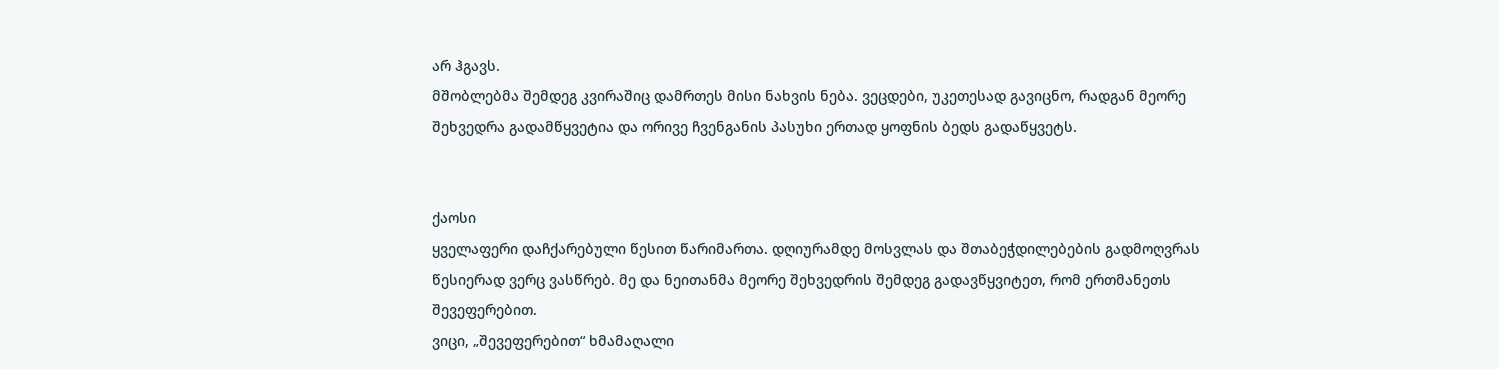არ ჰგავს.
მშობლებმა შემდეგ კვირაშიც დამრთეს მისი ნახვის ნება. ვეცდები, უკეთესად გავიცნო, რადგან მეორე შეხვედრა გადამწყვეტია და ორივე ჩვენგანის პასუხი ერთად ყოფნის ბედს გადაწყვეტს.


ქაოსი
ყველაფერი დაჩქარებული წესით წარიმართა. დღიურამდე მოსვლას და შთაბეჭდილებების გადმოღვრას წესიერად ვერც ვასწრებ. მე და ნეითანმა მეორე შეხვედრის შემდეგ გადავწყვიტეთ, რომ ერთმანეთს შევეფერებით.
ვიცი, „შევეფერებით“ ხმამაღალი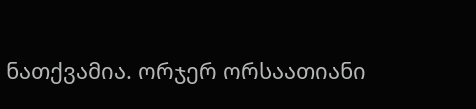ნათქვამია. ორჯერ ორსაათიანი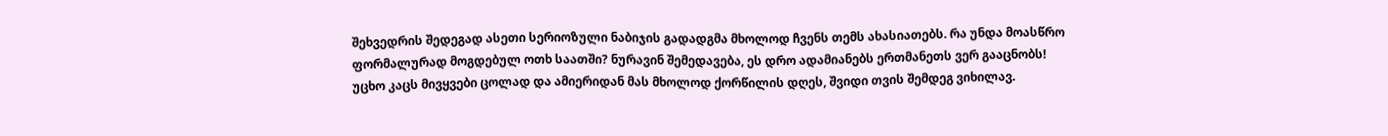შეხვედრის შედეგად ასეთი სერიოზული ნაბიჯის გადადგმა მხოლოდ ჩვენს თემს ახასიათებს. რა უნდა მოასწრო ფორმალურად მოგდებულ ოთხ საათში? ნურავინ შემედავება, ეს დრო ადამიანებს ერთმანეთს ვერ გააცნობს!
უცხო კაცს მივყვები ცოლად და ამიერიდან მას მხოლოდ ქორწილის დღეს, შვიდი თვის შემდეგ ვიხილავ.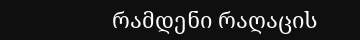რამდენი რაღაცის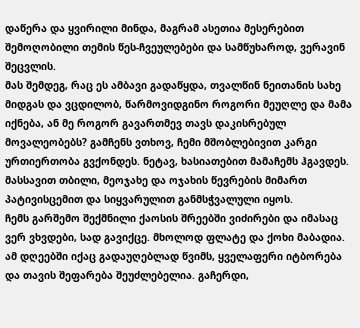დაწერა და ყვირილი მინდა, მაგრამ ასეთია მესერებით შემოღობილი თემის წეს-ჩვეულებები და სამწუხაროდ, ვერავინ შეცვლის.
მას შემდეგ, რაც ეს ამბავი გადაწყდა, თვალწინ ნეითანის სახე მიდგას და ვცდილობ, წარმოვიდგინო როგორი მეუღლე და მამა იქნება, ან მე როგორ გავართმევ თავს დაკისრებულ მოვალეობებს? გამჩენს ვთხოვ, ჩემი მშობლებივით კარგი ურთიერთობა გვქონდეს. ნეტავ, ხასიათებით მამაჩემს ჰგავდეს. მასსავით თბილი, მეოჯახე და ოჯახის წევრების მიმართ პატივისცემით და სიყვარულით განმსჭვალული იყოს.
ჩემს გარშემო შექმნილი ქაოსის შრეებში ვიძირები და იმასაც ვერ ვხვდები, სად გავიქცე. მხოლოდ ფლატე და ქოხი მაბადია. ამ დღეებში იქაც გადაუღებლად წვიმს, ყველაფერი იტბორება და თავის შეფარება შეუძლებელია. გაჩერდი,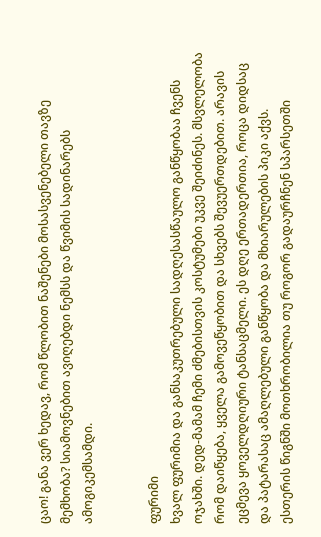ცაო! განა ვერ ხედავ, რომ წლობით ნაშენები მოსასვენებელი თავზე მემხობა? სიამოვნებით ავიღებდი ნემსს და წვიმის სადინარებს ამოგიკემსამდი.


ფურიმი
ხვალ ფურიმია და განსაკუთრებული სადღესასწაულო განწყობაა ჩვენს ოჯახში. დედ-მამამ ჩემი ძმებისთვის კოსტუმები უკვე შეიძინეს. მსვლელობა რომ დაიწყება, ყველა გამოვეწყობით და სხვებს შევუერთდებით. არავის ეცმევა ყოველდღიური ტანსაცმელი. ეს დღე ერთადერთია, როცა დიდსაც და პატარასაც ამაღლებული განწყობა და მხიარულების პიკი აქვს.
ესთერის წიგნში მოთხრობილია თუ როგორ გადაურჩნენ სპარსეთში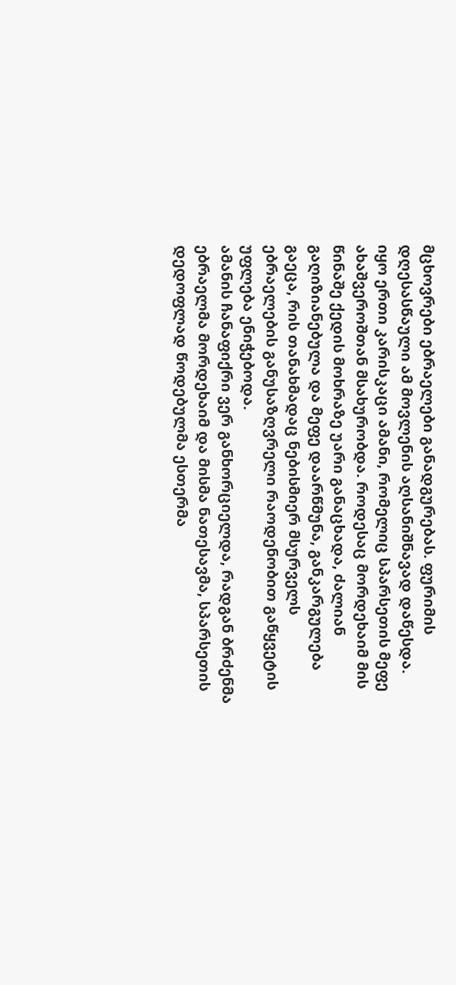მცხოვრები ებრაელები განადგურებას. ფურიმის დღესასწაული ამ მოვლენის აღსანიშნავად დაწესდა.
იყო ერთი კარისკაცი ამანი, რომელიც სპარსეთის მეფე ახაშვეროშთან მსახურობდა. როდესაც მორდეხაიმ მის წინაშე ქედის მოხრაზე უარი განაცხადა, ძალიან გაღიზიანებულა და მეფე დაარწმუნა, განკარგულება გაეცა, რის თანახმადაც ნებისმიერ მსურველს ებრაელების განუსაზღვრელი რაოდენობით გაწყვეტის უფლება ენიჭებოდა.
ამანის ჩანაფიქრი ვერ განხორციელდა, რადგან ბრძენმა ებრაელმა მორდეხაიმ და მისმა ნათესავმა, სპარსეთის დედოფლად წოდებულმა ესთერმა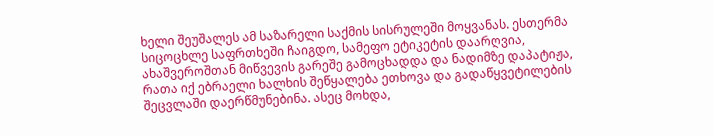ხელი შეუშალეს ამ საზარელი საქმის სისრულეში მოყვანას. ესთერმა სიცოცხლე საფრთხეში ჩაიგდო, სამეფო ეტიკეტის დაარღვია, ახაშვეროშთან მიწვევის გარეშე გამოცხადდა და ნადიმზე დაპატიჟა, რათა იქ ებრაელი ხალხის შეწყალება ეთხოვა და გადაწყვეტილების შეცვლაში დაერწმუნებინა. ასეც მოხდა,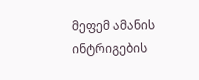მეფემ ამანის ინტრიგების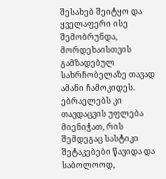შესახებ შეიტყო და ყველაფერი ისე შემობრუნდა, მორდეხაისთვის გამზადებულ სახრჩობელაზე თავად ამანი ჩამოკიდეს. ებრაელებს კი თავდაცვის უფლება მიენიჭათ, რის შემდეგაც სასტიკი შეტაკებები წავიდა და საბოლოოდ,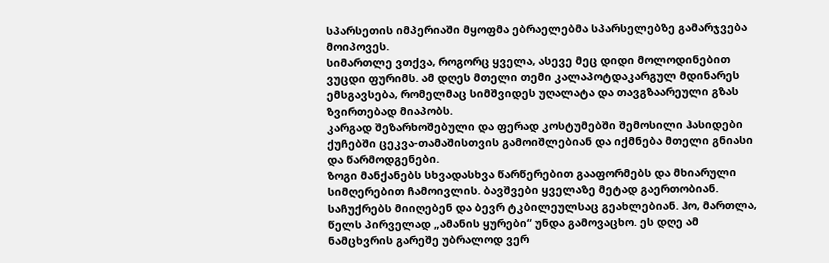სპარსეთის იმპერიაში მყოფმა ებრაელებმა სპარსელებზე გამარჯვება მოიპოვეს.
სიმართლე ვთქვა, როგორც ყველა, ასევე მეც დიდი მოლოდინებით ვუცდი ფურიმს. ამ დღეს მთელი თემი კალაპოტდაკარგულ მდინარეს ემსგავსება, რომელმაც სიმშვიდეს უღალატა და თავგზაარეული გზას ზვირთებად მიაპობს.
კარგად შეზარხოშებული და ფერად კოსტუმებში შემოსილი ჰასიდები ქუჩებში ცეკვა-თამაშისთვის გამოიშლებიან და იქმნება მთელი გნიასი და წარმოდგენები.
ზოგი მანქანებს სხვადასხვა წარწერებით გააფორმებს და მხიარული სიმღერებით ჩამოივლის. ბავშვები ყველაზე მეტად გაერთობიან. საჩუქრებს მიიღებენ და ბევრ ტკბილეულსაც გეახლებიან. ჰო, მართლა, წელს პირველად „ამანის ყურები“ უნდა გამოვაცხო. ეს დღე ამ ნამცხვრის გარეშე უბრალოდ ვერ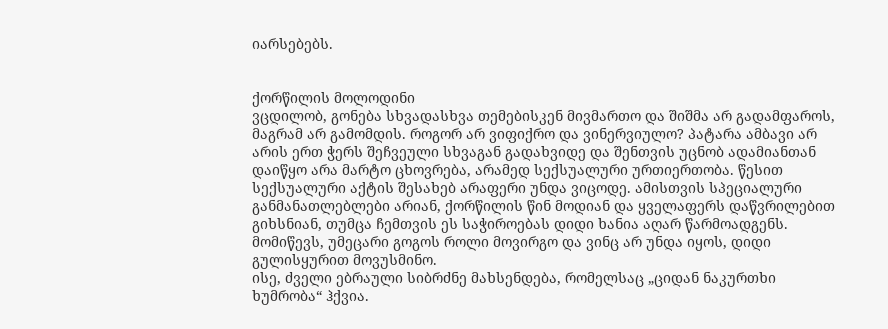იარსებებს.


ქორწილის მოლოდინი
ვცდილობ, გონება სხვადასხვა თემებისკენ მივმართო და შიშმა არ გადამფაროს, მაგრამ არ გამომდის. როგორ არ ვიფიქრო და ვინერვიულო? პატარა ამბავი არ არის ერთ ჭერს შეჩვეული სხვაგან გადახვიდე და შენთვის უცნობ ადამიანთან დაიწყო არა მარტო ცხოვრება, არამედ სექსუალური ურთიერთობა. წესით სექსუალური აქტის შესახებ არაფერი უნდა ვიცოდე. ამისთვის სპეციალური განმანათლებლები არიან, ქორწილის წინ მოდიან და ყველაფერს დაწვრილებით გიხსნიან, თუმცა ჩემთვის ეს საჭიროებას დიდი ხანია აღარ წარმოადგენს. მომიწევს, უმეცარი გოგოს როლი მოვირგო და ვინც არ უნდა იყოს, დიდი გულისყურით მოვუსმინო.
ისე, ძველი ებრაული სიბრძნე მახსენდება, რომელსაც „ციდან ნაკურთხი ხუმრობა“ ჰქვია.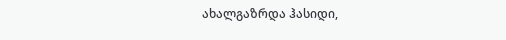ახალგაზრდა ჰასიდი,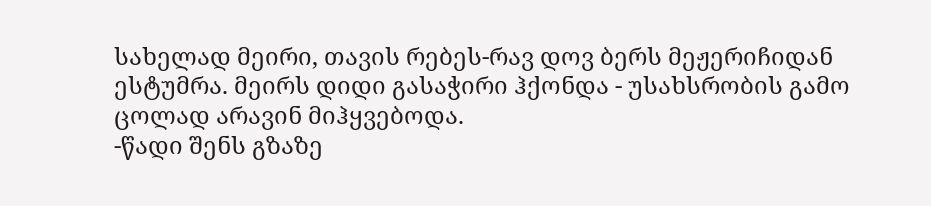სახელად მეირი, თავის რებეს-რავ დოვ ბერს მეჟერიჩიდან ესტუმრა. მეირს დიდი გასაჭირი ჰქონდა - უსახსრობის გამო ცოლად არავინ მიჰყვებოდა.
-წადი შენს გზაზე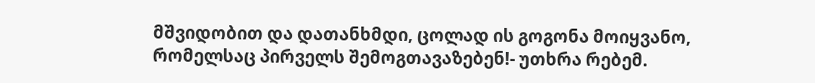მშვიდობით და დათანხმდი, ცოლად ის გოგონა მოიყვანო, რომელსაც პირველს შემოგთავაზებენ!- უთხრა რებემ.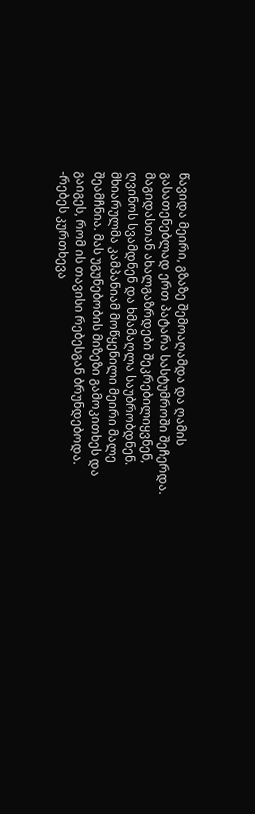წავიდა მეირი, გზაზე შემოაღამდა და ღამის გასათენებლად ერთ პატარა სასტუმროში შეჩერდა. მაგიდასთან ახალგაზრდები შეკრებილიყვნენ, ღვინოს სვამდნენ და ხმამაღლა საუბრობდნენ. მხიარულმა კამპანიამ მოწყენილი მეირი მალე შეამჩნია. მას უგუნებობის მიზეზი გამოკითხეს და გაიგეს, რომ ის თავისი რებესგან ბრუნდებოდა.
-რებეს კურთხევა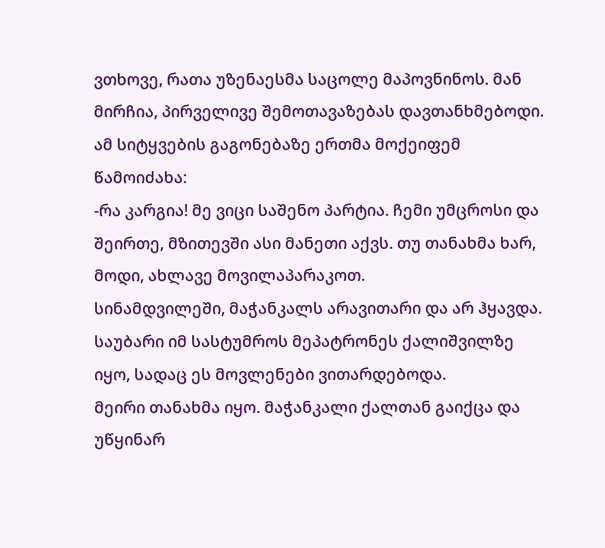ვთხოვე, რათა უზენაესმა საცოლე მაპოვნინოს. მან მირჩია, პირველივე შემოთავაზებას დავთანხმებოდი.
ამ სიტყვების გაგონებაზე ერთმა მოქეიფემ წამოიძახა:
-რა კარგია! მე ვიცი საშენო პარტია. ჩემი უმცროსი და შეირთე, მზითევში ასი მანეთი აქვს. თუ თანახმა ხარ, მოდი, ახლავე მოვილაპარაკოთ.
სინამდვილეში, მაჭანკალს არავითარი და არ ჰყავდა. საუბარი იმ სასტუმროს მეპატრონეს ქალიშვილზე იყო, სადაც ეს მოვლენები ვითარდებოდა.
მეირი თანახმა იყო. მაჭანკალი ქალთან გაიქცა და უწყინარ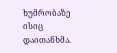ხუმრობაზე ისიც დაითანხმა.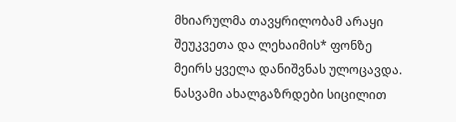მხიარულმა თავყრილობამ არაყი შეუკვეთა და ლეხაიმის* ფონზე მეირს ყველა დანიშვნას ულოცავდა.
ნასვამი ახალგაზრდები სიცილით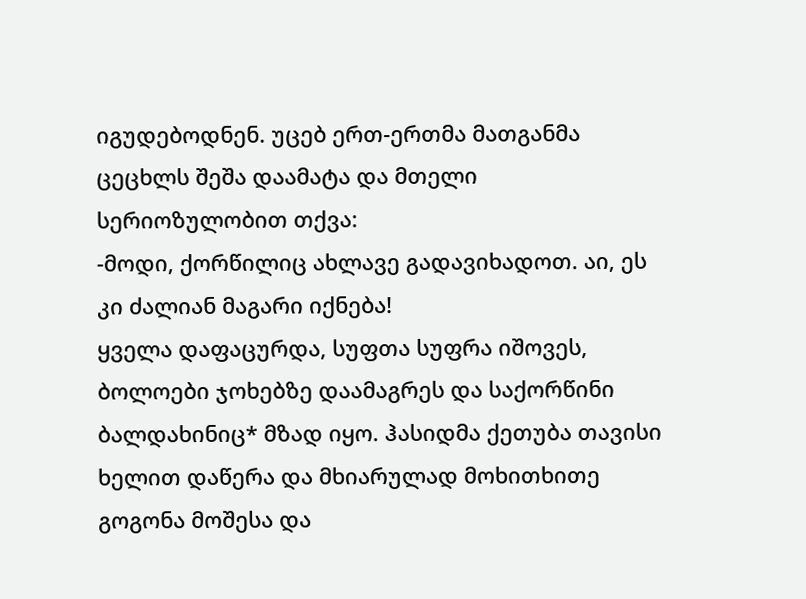იგუდებოდნენ. უცებ ერთ-ერთმა მათგანმა ცეცხლს შეშა დაამატა და მთელი სერიოზულობით თქვა:
-მოდი, ქორწილიც ახლავე გადავიხადოთ. აი, ეს კი ძალიან მაგარი იქნება!
ყველა დაფაცურდა, სუფთა სუფრა იშოვეს, ბოლოები ჯოხებზე დაამაგრეს და საქორწინი ბალდახინიც* მზად იყო. ჰასიდმა ქეთუბა თავისი ხელით დაწერა და მხიარულად მოხითხითე გოგონა მოშესა და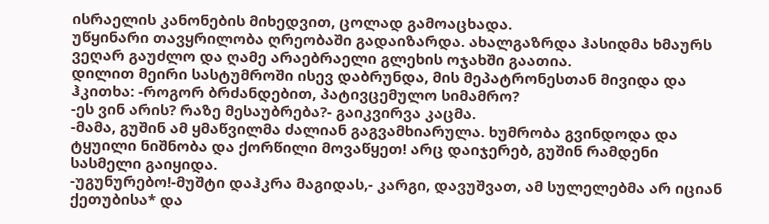ისრაელის კანონების მიხედვით, ცოლად გამოაცხადა.
უწყინარი თავყრილობა ღრეობაში გადაიზარდა. ახალგაზრდა ჰასიდმა ხმაურს ვეღარ გაუძლო და ღამე არაებრაელი გლეხის ოჯახში გაათია.
დილით მეირი სასტუმროში ისევ დაბრუნდა, მის მეპატრონესთან მივიდა და ჰკითხა: -როგორ ბრძანდებით, პატივცემულო სიმამრო?
-ეს ვინ არის? რაზე მესაუბრება?- გაიკვირვა კაცმა.
-მამა, გუშინ ამ ყმაწვილმა ძალიან გაგვამხიარულა. ხუმრობა გვინდოდა და ტყუილი ნიშნობა და ქორწილი მოვაწყეთ! არც დაიჯერებ, გუშინ რამდენი სასმელი გაიყიდა.
-უგუნურებო!-მუშტი დაჰკრა მაგიდას,- კარგი, დავუშვათ, ამ სულელებმა არ იციან ქეთუბისა* და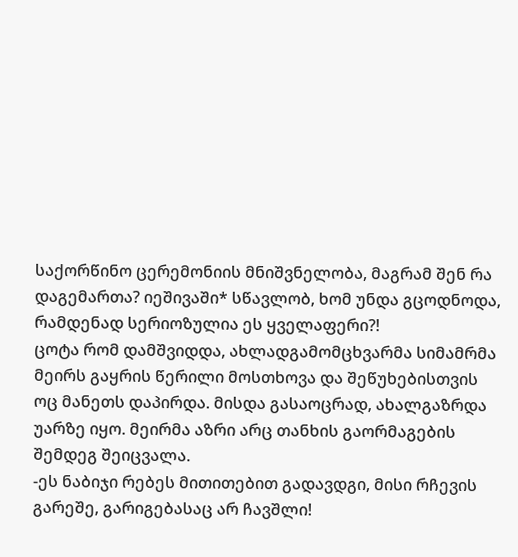საქორწინო ცერემონიის მნიშვნელობა, მაგრამ შენ რა დაგემართა? იეშივაში* სწავლობ, ხომ უნდა გცოდნოდა, რამდენად სერიოზულია ეს ყველაფერი?!
ცოტა რომ დამშვიდდა, ახლადგამომცხვარმა სიმამრმა მეირს გაყრის წერილი მოსთხოვა და შეწუხებისთვის ოც მანეთს დაპირდა. მისდა გასაოცრად, ახალგაზრდა უარზე იყო. მეირმა აზრი არც თანხის გაორმაგების შემდეგ შეიცვალა.
-ეს ნაბიჯი რებეს მითითებით გადავდგი, მისი რჩევის გარეშე, გარიგებასაც არ ჩავშლი!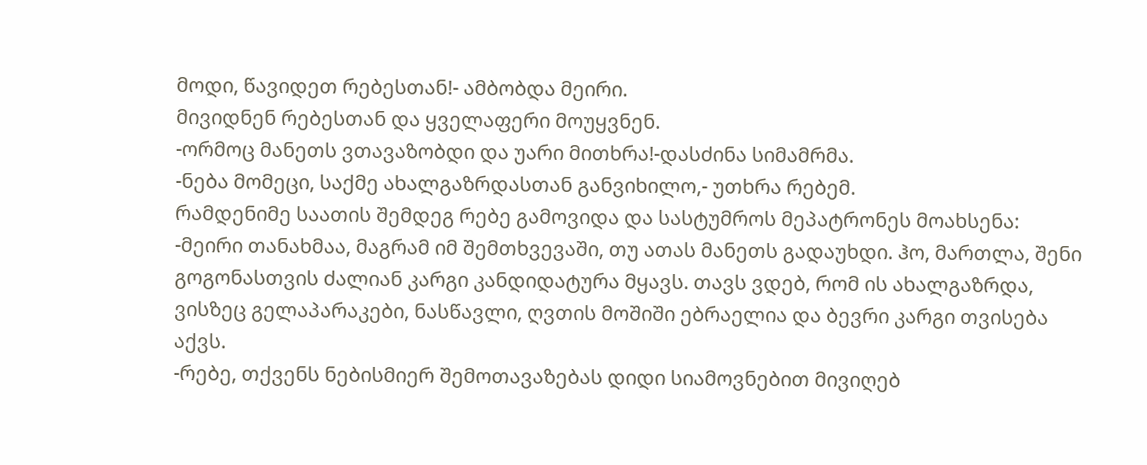მოდი, წავიდეთ რებესთან!- ამბობდა მეირი.
მივიდნენ რებესთან და ყველაფერი მოუყვნენ.
-ორმოც მანეთს ვთავაზობდი და უარი მითხრა!-დასძინა სიმამრმა.
-ნება მომეცი, საქმე ახალგაზრდასთან განვიხილო,- უთხრა რებემ.
რამდენიმე საათის შემდეგ რებე გამოვიდა და სასტუმროს მეპატრონეს მოახსენა:
-მეირი თანახმაა, მაგრამ იმ შემთხვევაში, თუ ათას მანეთს გადაუხდი. ჰო, მართლა, შენი გოგონასთვის ძალიან კარგი კანდიდატურა მყავს. თავს ვდებ, რომ ის ახალგაზრდა, ვისზეც გელაპარაკები, ნასწავლი, ღვთის მოშიში ებრაელია და ბევრი კარგი თვისება აქვს.
-რებე, თქვენს ნებისმიერ შემოთავაზებას დიდი სიამოვნებით მივიღებ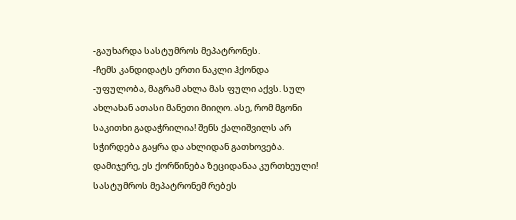-გაუხარდა სასტუმროს მეპატრონეს.
-ჩემს კანდიდატს ერთი ნაკლი ჰქონდა -უფულობა, მაგრამ ახლა მას ფული აქვს. სულ ახლახან ათასი მანეთი მიიღო. ასე, რომ მგონი საკითხი გადაჭრილია! შენს ქალიშვილს არ სჭირდება გაყრა და ახლიდან გათხოვება. დამიჯერე, ეს ქორწინება ზეციდანაა კურთხეული!
სასტუმროს მეპატრონემ რებეს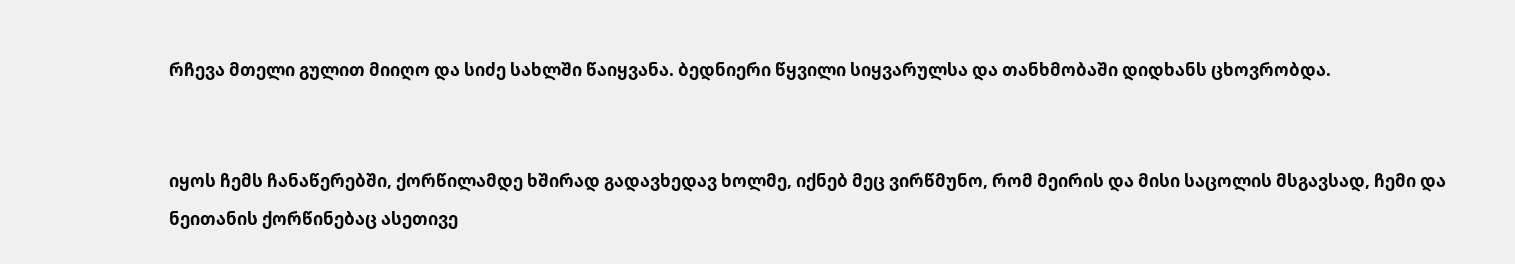რჩევა მთელი გულით მიიღო და სიძე სახლში წაიყვანა. ბედნიერი წყვილი სიყვარულსა და თანხმობაში დიდხანს ცხოვრობდა.


იყოს ჩემს ჩანაწერებში, ქორწილამდე ხშირად გადავხედავ ხოლმე, იქნებ მეც ვირწმუნო, რომ მეირის და მისი საცოლის მსგავსად, ჩემი და ნეითანის ქორწინებაც ასეთივე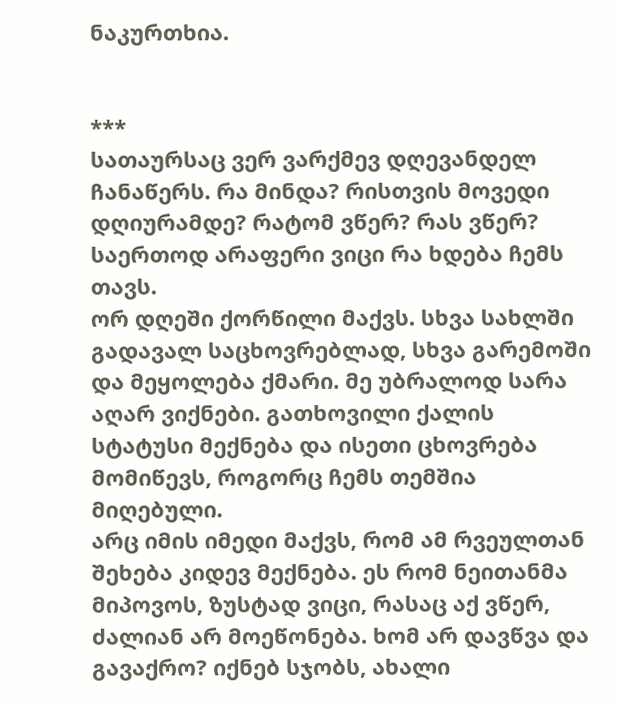ნაკურთხია.


***
სათაურსაც ვერ ვარქმევ დღევანდელ ჩანაწერს. რა მინდა? რისთვის მოვედი დღიურამდე? რატომ ვწერ? რას ვწერ? საერთოდ არაფერი ვიცი რა ხდება ჩემს თავს.
ორ დღეში ქორწილი მაქვს. სხვა სახლში გადავალ საცხოვრებლად, სხვა გარემოში და მეყოლება ქმარი. მე უბრალოდ სარა აღარ ვიქნები. გათხოვილი ქალის სტატუსი მექნება და ისეთი ცხოვრება მომიწევს, როგორც ჩემს თემშია მიღებული.
არც იმის იმედი მაქვს, რომ ამ რვეულთან შეხება კიდევ მექნება. ეს რომ ნეითანმა მიპოვოს, ზუსტად ვიცი, რასაც აქ ვწერ, ძალიან არ მოეწონება. ხომ არ დავწვა და გავაქრო? იქნებ სჯობს, ახალი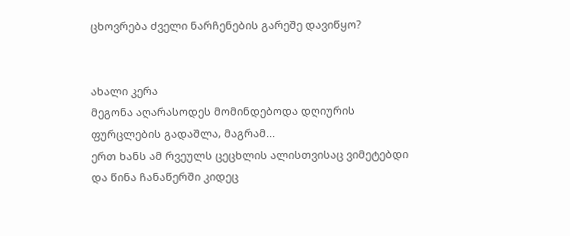ცხოვრება ძველი ნარჩენების გარეშე დავიწყო?


ახალი კერა
მეგონა აღარასოდეს მომინდებოდა დღიურის ფურცლების გადაშლა, მაგრამ...
ერთ ხანს ამ რვეულს ცეცხლის ალისთვისაც ვიმეტებდი და წინა ჩანაწერში კიდეც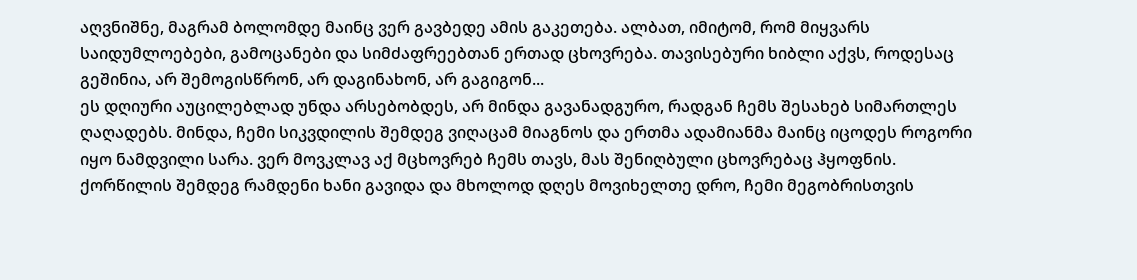აღვნიშნე, მაგრამ ბოლომდე მაინც ვერ გავბედე ამის გაკეთება. ალბათ, იმიტომ, რომ მიყვარს საიდუმლოებები, გამოცანები და სიმძაფრეებთან ერთად ცხოვრება. თავისებური ხიბლი აქვს, როდესაც გეშინია, არ შემოგისწრონ, არ დაგინახონ, არ გაგიგონ...
ეს დღიური აუცილებლად უნდა არსებობდეს, არ მინდა გავანადგურო, რადგან ჩემს შესახებ სიმართლეს ღაღადებს. მინდა, ჩემი სიკვდილის შემდეგ ვიღაცამ მიაგნოს და ერთმა ადამიანმა მაინც იცოდეს როგორი იყო ნამდვილი სარა. ვერ მოვკლავ აქ მცხოვრებ ჩემს თავს, მას შენიღბული ცხოვრებაც ჰყოფნის.
ქორწილის შემდეგ რამდენი ხანი გავიდა და მხოლოდ დღეს მოვიხელთე დრო, ჩემი მეგობრისთვის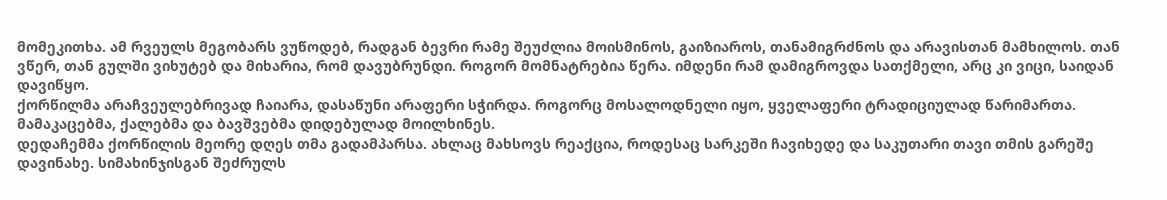მომეკითხა. ამ რვეულს მეგობარს ვუწოდებ, რადგან ბევრი რამე შეუძლია მოისმინოს, გაიზიაროს, თანამიგრძნოს და არავისთან მამხილოს. თან ვწერ, თან გულში ვიხუტებ და მიხარია, რომ დავუბრუნდი. როგორ მომნატრებია წერა. იმდენი რამ დამიგროვდა სათქმელი, არც კი ვიცი, საიდან დავიწყო.
ქორწილმა არაჩვეულებრივად ჩაიარა, დასაწუნი არაფერი სჭირდა. როგორც მოსალოდნელი იყო, ყველაფერი ტრადიციულად წარიმართა. მამაკაცებმა, ქალებმა და ბავშვებმა დიდებულად მოილხინეს.
დედაჩემმა ქორწილის მეორე დღეს თმა გადამპარსა. ახლაც მახსოვს რეაქცია, როდესაც სარკეში ჩავიხედე და საკუთარი თავი თმის გარეშე დავინახე. სიმახინჯისგან შეძრულს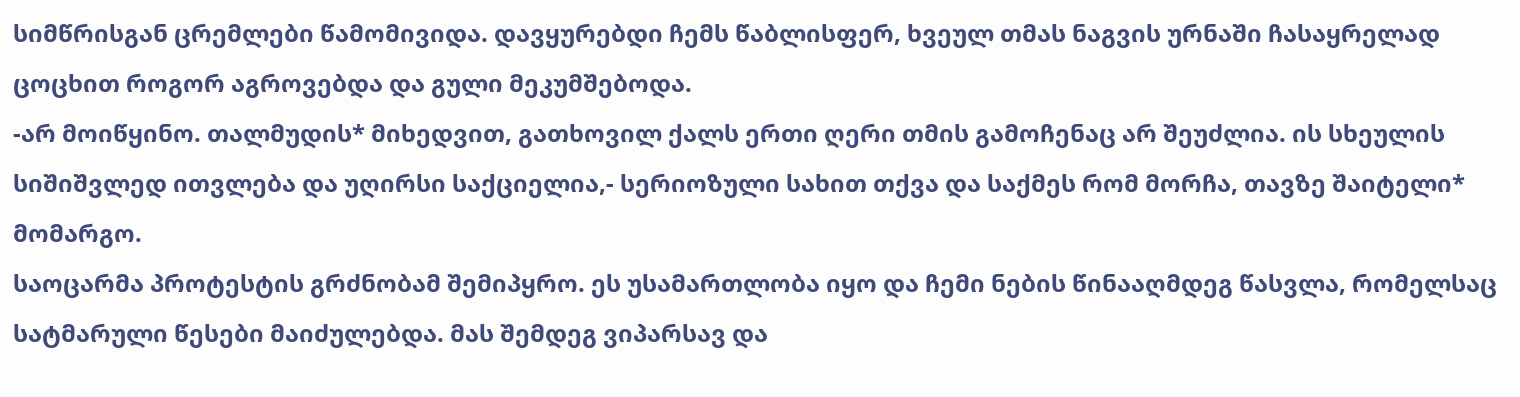სიმწრისგან ცრემლები წამომივიდა. დავყურებდი ჩემს წაბლისფერ, ხვეულ თმას ნაგვის ურნაში ჩასაყრელად ცოცხით როგორ აგროვებდა და გული მეკუმშებოდა.
-არ მოიწყინო. თალმუდის* მიხედვით, გათხოვილ ქალს ერთი ღერი თმის გამოჩენაც არ შეუძლია. ის სხეულის სიშიშვლედ ითვლება და უღირსი საქციელია,- სერიოზული სახით თქვა და საქმეს რომ მორჩა, თავზე შაიტელი* მომარგო.
საოცარმა პროტესტის გრძნობამ შემიპყრო. ეს უსამართლობა იყო და ჩემი ნების წინააღმდეგ წასვლა, რომელსაც სატმარული წესები მაიძულებდა. მას შემდეგ ვიპარსავ და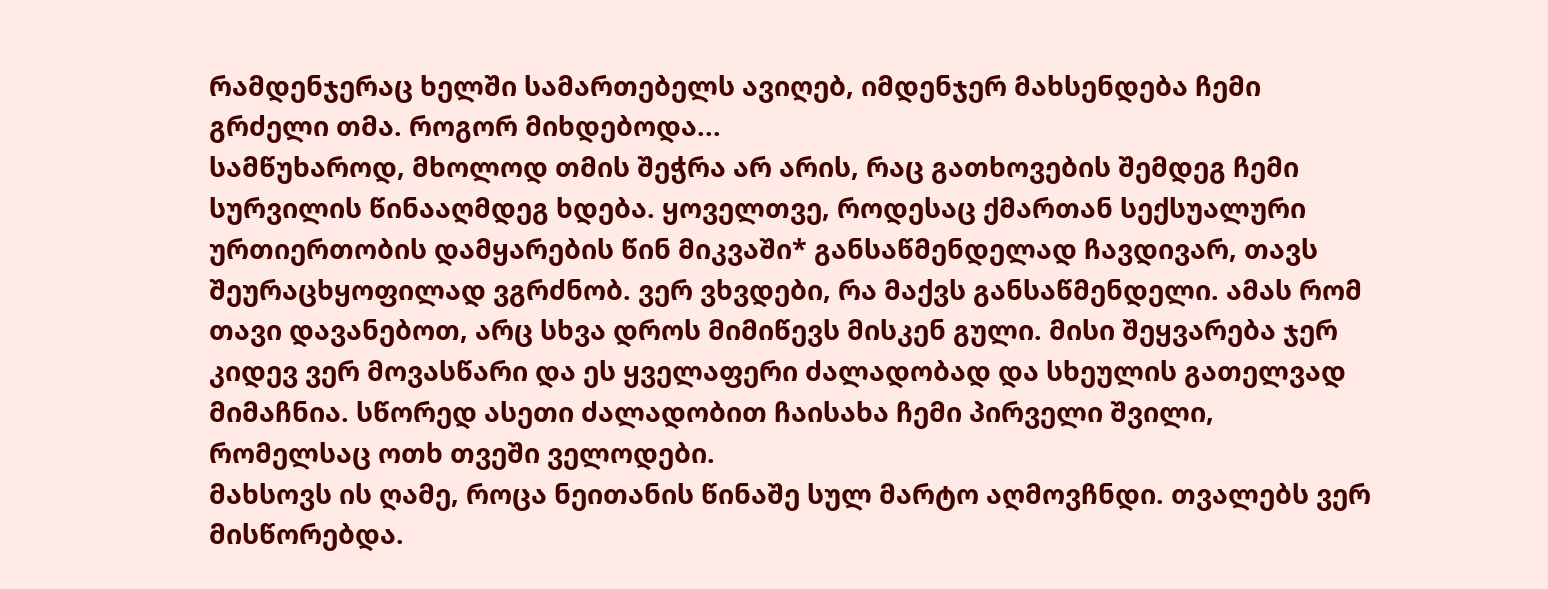რამდენჯერაც ხელში სამართებელს ავიღებ, იმდენჯერ მახსენდება ჩემი გრძელი თმა. როგორ მიხდებოდა...
სამწუხაროდ, მხოლოდ თმის შეჭრა არ არის, რაც გათხოვების შემდეგ ჩემი სურვილის წინააღმდეგ ხდება. ყოველთვე, როდესაც ქმართან სექსუალური ურთიერთობის დამყარების წინ მიკვაში* განსაწმენდელად ჩავდივარ, თავს შეურაცხყოფილად ვგრძნობ. ვერ ვხვდები, რა მაქვს განსაწმენდელი. ამას რომ თავი დავანებოთ, არც სხვა დროს მიმიწევს მისკენ გული. მისი შეყვარება ჯერ კიდევ ვერ მოვასწარი და ეს ყველაფერი ძალადობად და სხეულის გათელვად მიმაჩნია. სწორედ ასეთი ძალადობით ჩაისახა ჩემი პირველი შვილი, რომელსაც ოთხ თვეში ველოდები.
მახსოვს ის ღამე, როცა ნეითანის წინაშე სულ მარტო აღმოვჩნდი. თვალებს ვერ მისწორებდა.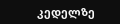კედელზე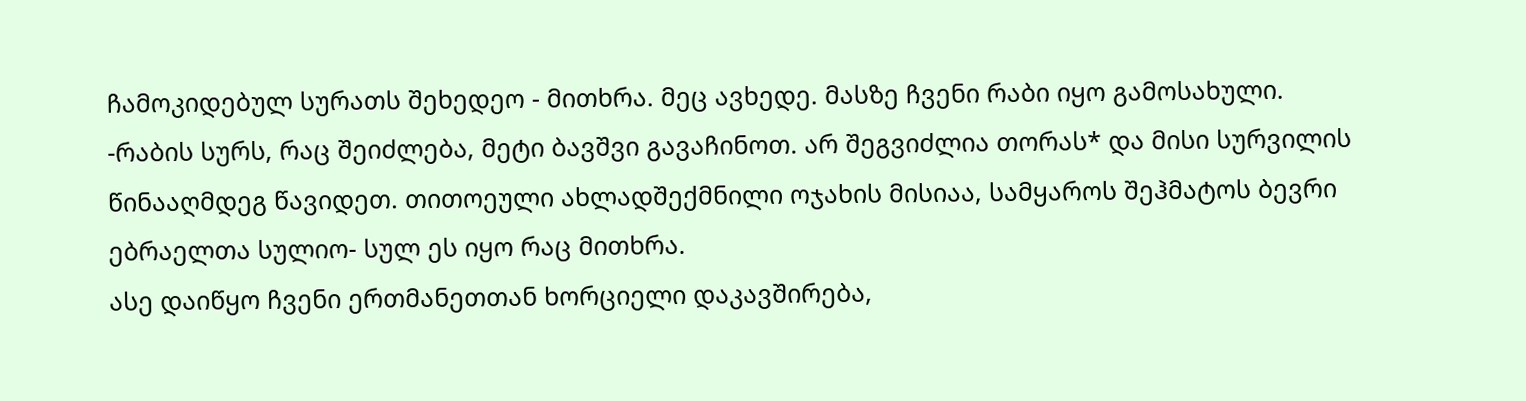ჩამოკიდებულ სურათს შეხედეო - მითხრა. მეც ავხედე. მასზე ჩვენი რაბი იყო გამოსახული.
-რაბის სურს, რაც შეიძლება, მეტი ბავშვი გავაჩინოთ. არ შეგვიძლია თორას* და მისი სურვილის წინააღმდეგ წავიდეთ. თითოეული ახლადშექმნილი ოჯახის მისიაა, სამყაროს შეჰმატოს ბევრი ებრაელთა სულიო- სულ ეს იყო რაც მითხრა.
ასე დაიწყო ჩვენი ერთმანეთთან ხორციელი დაკავშირება,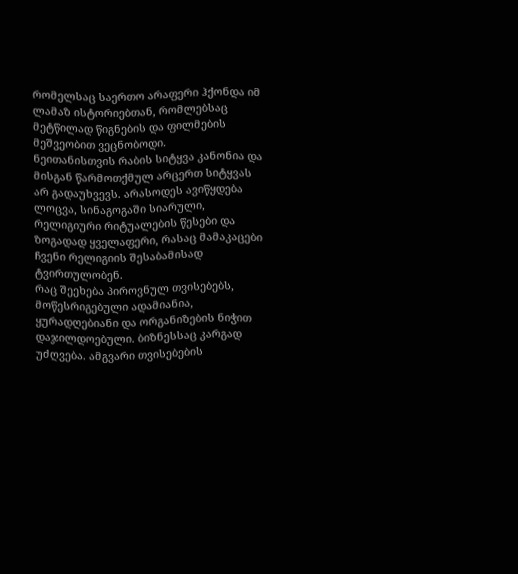რომელსაც საერთო არაფერი ჰქონდა იმ ლამაზ ისტორიებთან, რომლებსაც მეტწილად წიგნების და ფილმების მეშვეობით ვეცნობოდი.
ნეითანისთვის რაბის სიტყვა კანონია და მისგან წარმოთქმულ არცერთ სიტყვას არ გადაუხვევს. არასოდეს ავიწყდება ლოცვა, სინაგოგაში სიარული, რელიგიური რიტუალების წესები და ზოგადად ყველაფერი, რასაც მამაკაცები ჩვენი რელიგიის შესაბამისად ტვირთულობენ.
რაც შეეხება პიროვნულ თვისებებს, მოწესრიგებული ადამიანია, ყურადღებიანი და ორგანიზების ნიჭით დაჯილდოებული. ბიზნესსაც კარგად უძღვება. ამგვარი თვისებების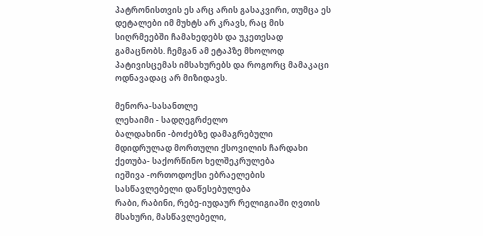პატრონისთვის ეს არც არის გასაკვირი, თუმცა ეს დეტალები იმ მუხტს არ კრავს, რაც მის სიღრმეებში ჩამახედებს და უკეთესად გამაცნობს. ჩემგან ამ ეტაპზე მხოლოდ პატივისცემას იმსახურებს და როგორც მამაკაცი ოდნავადაც არ მიზიდავს.

მენორა-სასანთლე
ლეხაიმი - სადღეგრძელო
ბალდახინი -ბოძებზე დამაგრებული მდიდრულად მორთული ქსოვილის ჩარდახი
ქეთუბა- საქორწინო ხელშეკრულება
იეშივა -ორთოდოქსი ებრაელების სასწავლებელი დაწესებულება
რაბი, რაბინი, რებე-იუდაურ რელიგიაში ღვთის მსახური, მასწავლებელი,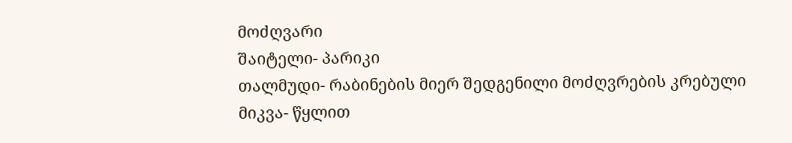მოძღვარი
შაიტელი- პარიკი
თალმუდი- რაბინების მიერ შედგენილი მოძღვრების კრებული
მიკვა- წყლით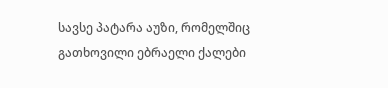სავსე პატარა აუზი, რომელშიც გათხოვილი ებრაელი ქალები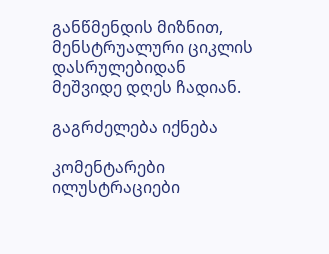განწმენდის მიზნით, მენსტრუალური ციკლის დასრულებიდან მეშვიდე დღეს ჩადიან.

გაგრძელება იქნება

კომენტარები ილუსტრაციები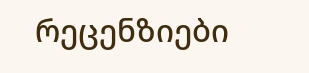რეცენზიები